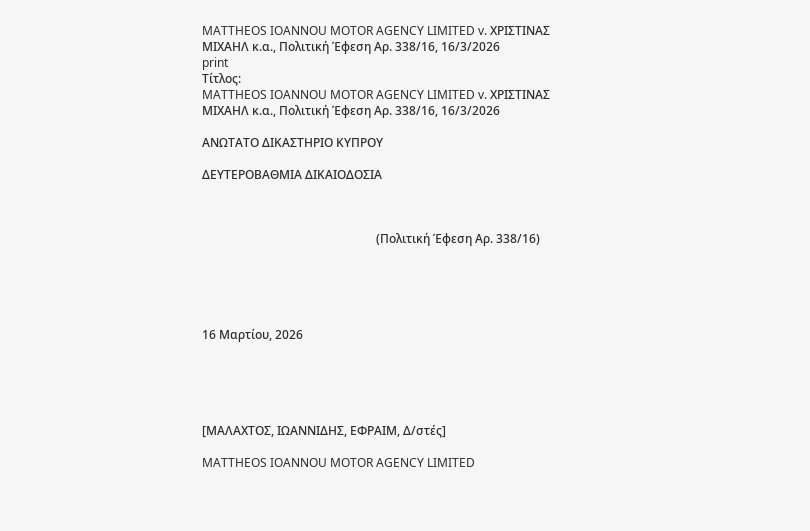MATTHEOS IOANNOU MOTOR AGENCY LIMITED v. ΧΡΙΣΤΙΝΑΣ ΜΙΧΑΗΛ κ.α., Πολιτική Έφεση Αρ. 338/16, 16/3/2026
print
Τίτλος:
MATTHEOS IOANNOU MOTOR AGENCY LIMITED v. ΧΡΙΣΤΙΝΑΣ ΜΙΧΑΗΛ κ.α., Πολιτική Έφεση Αρ. 338/16, 16/3/2026

ΑΝΩΤΑΤΟ ΔΙΚΑΣΤΗΡΙΟ ΚΥΠΡΟΥ

ΔΕΥΤΕΡΟΒΑΘΜΙΑ ΔΙΚΑΙΟΔΟΣΙΑ



                                                          (Πολιτική Έφεση Αρ. 338/16)





16 Μαρτίου, 2026





[ΜΑΛΑΧΤΟΣ, ΙΩΑΝΝΙΔΗΣ, ΕΦΡΑΙΜ, Δ/στές]

MATTHEOS IOANNOU MOTOR AGENCY LIMITED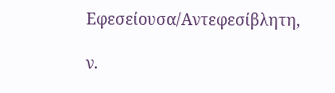Εφεσείουσα/Αντεφεσίβλητη,

ν.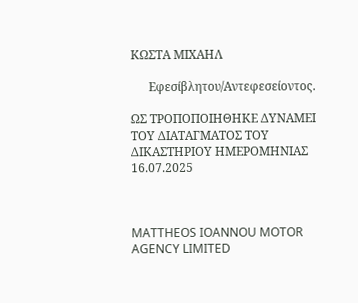ΚΩΣΤΑ ΜΙΧΑΗΛ

      Εφεσίβλητου/Αντεφεσείοντος.

ΩΣ ΤΡΟΠΟΠΟΙΗΘΗΚΕ ΔΥΝΑΜΕΙ ΤΟΥ ΔΙΑΤΑΓΜΑΤΟΣ ΤΟΥ ΔΙΚΑΣΤΗΡΙΟΥ ΗΜΕΡΟΜΗΝΙΑΣ 16.07.2025



MATTHEOS IOANNOU MOTOR AGENCY LIMITED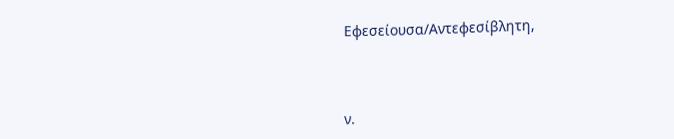Εφεσείουσα/Αντεφεσίβλητη,



ν.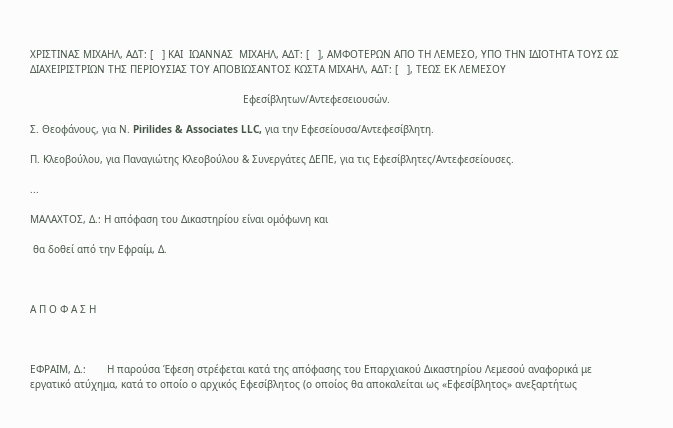ΧΡΙΣΤΙΝΑΣ ΜΙΧΑΗΛ, ΑΔΤ: [   ] ΚΑΙ  ΙΩΑΝΝΑΣ  ΜΙΧΑΗΛ, ΑΔΤ: [   ], ΑΜΦΟΤΕΡΩΝ ΑΠΟ ΤΗ ΛΕΜΕΣΟ, ΥΠΟ ΤΗΝ ΙΔΙΟΤΗΤΑ ΤΟΥΣ ΩΣ ΔΙΑΧΕΙΡΙΣΤΡΙΩΝ ΤΗΣ ΠΕΡΙΟΥΣΙΑΣ ΤΟΥ ΑΠΟΒΙΩΣΑΝΤΟΣ ΚΩΣΤΑ ΜΙΧΑΗΛ, ΑΔΤ: [   ], ΤΕΩΣ ΕΚ ΛΕΜΕΣΟΥ

                                                                       Εφεσίβλητων/Αντεφεσειουσών.

Σ. Θεοφάνους, για Ν. Pirilides & Associates LLC, για την Εφεσείουσα/Αντεφεσίβλητη.

Π. Κλεοβούλου, για Παναγιώτης Κλεοβούλου & Συνεργάτες ΔΕΠΕ, για τις Εφεσίβλητες/Αντεφεσείουσες.

...

ΜΑΛΑΧΤΟΣ, Δ.: Η απόφαση του Δικαστηρίου είναι ομόφωνη και

 θα δοθεί από την Εφραίμ, Δ.



Α Π Ο Φ Α Σ Η



ΕΦΡΑΙΜ, Δ.:       Η παρούσα Έφεση στρέφεται κατά της απόφασης του Επαρχιακού Δικαστηρίου Λεμεσού αναφορικά με εργατικό ατύχημα, κατά το οποίο ο αρχικός Εφεσίβλητος (ο οποίος θα αποκαλείται ως «Εφεσίβλητος» ανεξαρτήτως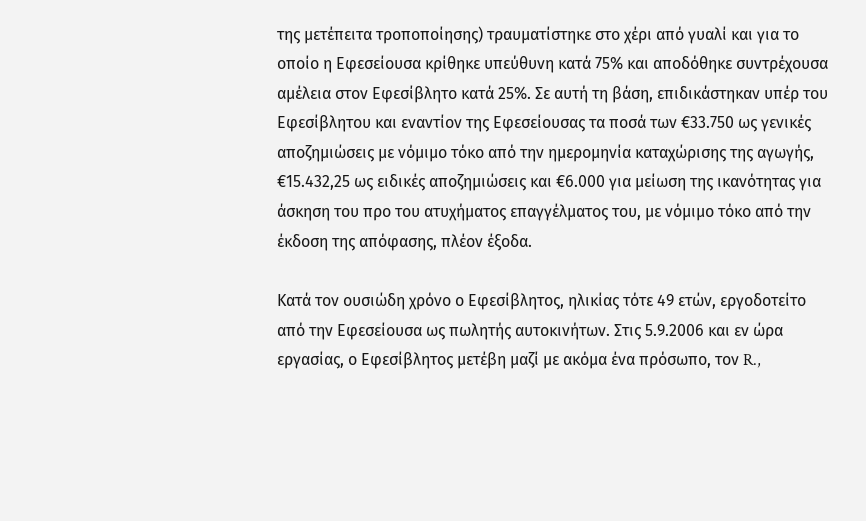της μετέπειτα τροποποίησης) τραυματίστηκε στο χέρι από γυαλί και για το οποίο η Εφεσείουσα κρίθηκε υπεύθυνη κατά 75% και αποδόθηκε συντρέχουσα αμέλεια στον Εφεσίβλητο κατά 25%. Σε αυτή τη βάση, επιδικάστηκαν υπέρ του Εφεσίβλητου και εναντίον της Εφεσείουσας τα ποσά των €33.750 ως γενικές αποζημιώσεις με νόμιμο τόκο από την ημερομηνία καταχώρισης της αγωγής, €15.432,25 ως ειδικές αποζημιώσεις και €6.000 για μείωση της ικανότητας για άσκηση του προ του ατυχήματος επαγγέλματος του, με νόμιμο τόκο από την έκδοση της απόφασης, πλέον έξοδα.

Κατά τον ουσιώδη χρόνο ο Εφεσίβλητος, ηλικίας τότε 49 ετών, εργοδοτείτο από την Εφεσείουσα ως πωλητής αυτοκινήτων. Στις 5.9.2006 και εν ώρα εργασίας, ο Εφεσίβλητος μετέβη μαζί με ακόμα ένα πρόσωπο, τον R.,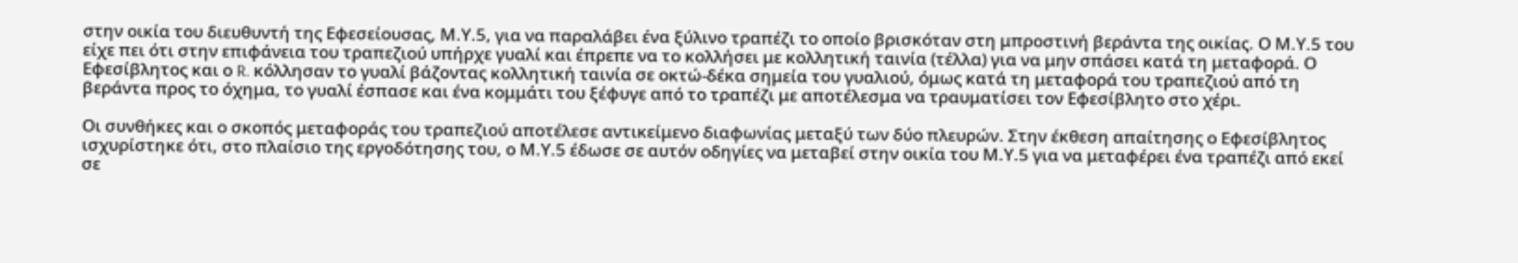στην οικία του διευθυντή της Εφεσείουσας, Μ.Υ.5, για να παραλάβει ένα ξύλινο τραπέζι το οποίο βρισκόταν στη μπροστινή βεράντα της οικίας. Ο Μ.Υ.5 του είχε πει ότι στην επιφάνεια του τραπεζιού υπήρχε γυαλί και έπρεπε να το κολλήσει με κολλητική ταινία (τέλλα) για να μην σπάσει κατά τη μεταφορά. Ο Εφεσίβλητος και ο R. κόλλησαν το γυαλί βάζοντας κολλητική ταινία σε οκτώ-δέκα σημεία του γυαλιού, όμως κατά τη μεταφορά του τραπεζιού από τη βεράντα προς το όχημα, το γυαλί έσπασε και ένα κομμάτι του ξέφυγε από το τραπέζι με αποτέλεσμα να τραυματίσει τον Εφεσίβλητο στο χέρι.

Οι συνθήκες και ο σκοπός μεταφοράς του τραπεζιού αποτέλεσε αντικείμενο διαφωνίας μεταξύ των δύο πλευρών. Στην έκθεση απαίτησης ο Εφεσίβλητος ισχυρίστηκε ότι, στο πλαίσιο της εργοδότησης του, ο Μ.Υ.5 έδωσε σε αυτόν οδηγίες να μεταβεί στην οικία του Μ.Υ.5 για να μεταφέρει ένα τραπέζι από εκεί σε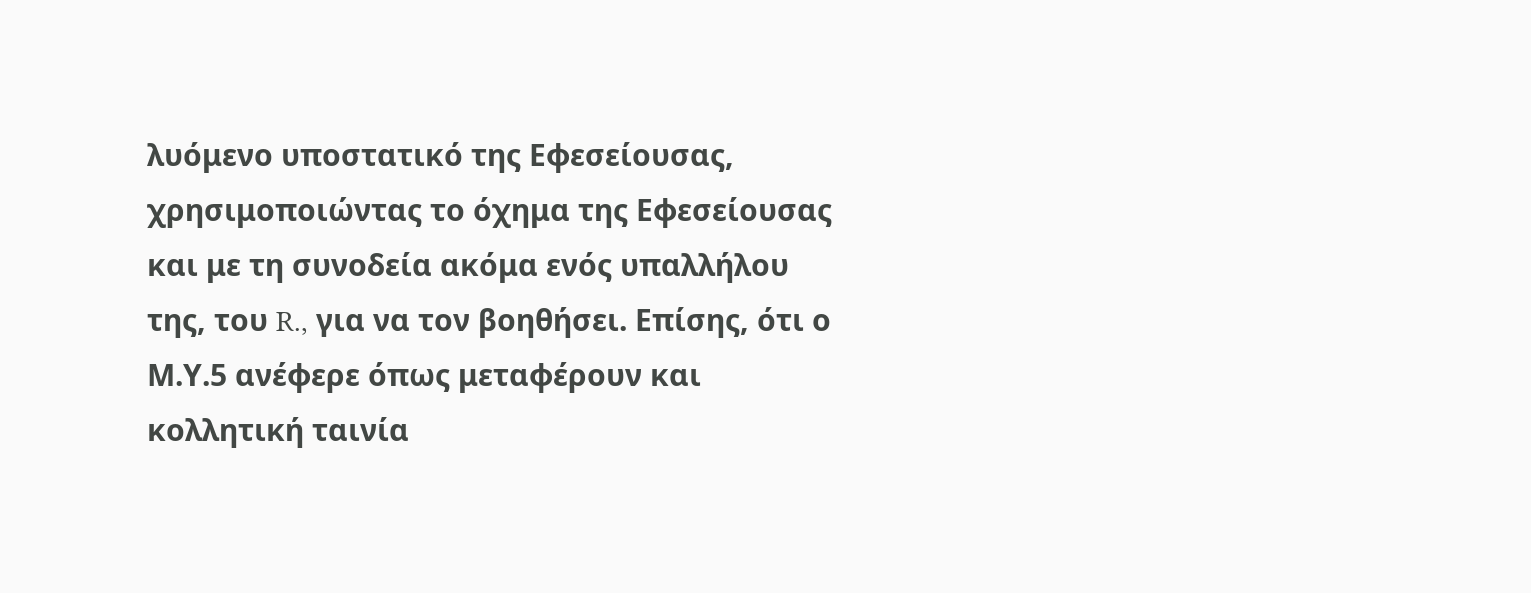λυόμενο υποστατικό της Εφεσείουσας, χρησιμοποιώντας το όχημα της Εφεσείουσας και με τη συνοδεία ακόμα ενός υπαλλήλου της, του R., για να τον βοηθήσει. Επίσης, ότι ο Μ.Υ.5 ανέφερε όπως μεταφέρουν και κολλητική ταινία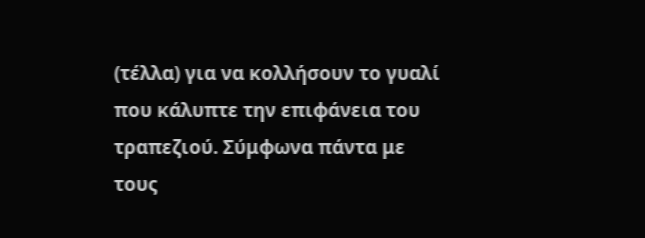(τέλλα) για να κολλήσουν το γυαλί που κάλυπτε την επιφάνεια του τραπεζιού. Σύμφωνα πάντα με τους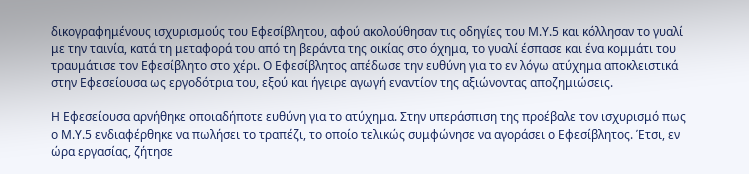δικογραφημένους ισχυρισμούς του Εφεσίβλητου, αφού ακολούθησαν τις οδηγίες του Μ.Υ.5 και κόλλησαν το γυαλί με την ταινία, κατά τη μεταφορά του από τη βεράντα της οικίας στο όχημα, το γυαλί έσπασε και ένα κομμάτι του τραυμάτισε τον Εφεσίβλητο στο χέρι. Ο Εφεσίβλητος απέδωσε την ευθύνη για το εν λόγω ατύχημα αποκλειστικά στην Εφεσείουσα ως εργοδότρια του, εξού και ήγειρε αγωγή εναντίον της αξιώνοντας αποζημιώσεις.

Η Εφεσείουσα αρνήθηκε οποιαδήποτε ευθύνη για το ατύχημα. Στην υπεράσπιση της προέβαλε τον ισχυρισμό πως ο Μ.Υ.5 ενδιαφέρθηκε να πωλήσει το τραπέζι, το οποίο τελικώς συμφώνησε να αγοράσει ο Εφεσίβλητος. Έτσι, εν ώρα εργασίας, ζήτησε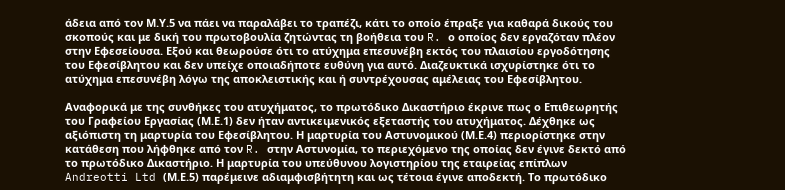άδεια από τον Μ.Υ.5 να πάει να παραλάβει το τραπέζι, κάτι το οποίο έπραξε για καθαρά δικούς του σκοπούς και με δική του πρωτοβουλία ζητώντας τη βοήθεια του R. ο οποίος δεν εργαζόταν πλέον στην Εφεσείουσα. Εξού και θεωρούσε ότι το ατύχημα επεσυνέβη εκτός του πλαισίου εργοδότησης του Εφεσίβλητου και δεν υπείχε οποιαδήποτε ευθύνη για αυτό. Διαζευκτικά ισχυρίστηκε ότι το ατύχημα επεσυνέβη λόγω της αποκλειστικής και ή συντρέχουσας αμέλειας του Εφεσίβλητου.

Αναφορικά με της συνθήκες του ατυχήματος, το πρωτόδικο Δικαστήριο έκρινε πως ο Επιθεωρητής του Γραφείου Εργασίας (Μ.Ε.1) δεν ήταν αντικειμενικός εξεταστής του ατυχήματος. Δέχθηκε ως αξιόπιστη τη μαρτυρία του Εφεσίβλητου. Η μαρτυρία του Αστυνομικού (Μ.Ε.4) περιορίστηκε στην κατάθεση που λήφθηκε από τον R. στην Αστυνομία, το περιεχόμενο της οποίας δεν έγινε δεκτό από το πρωτόδικο Δικαστήριο. Η μαρτυρία του υπεύθυνου λογιστηρίου της εταιρείας επίπλων Andreotti Ltd (Μ.Ε.5) παρέμεινε αδιαμφισβήτητη και ως τέτοια έγινε αποδεκτή. Το πρωτόδικο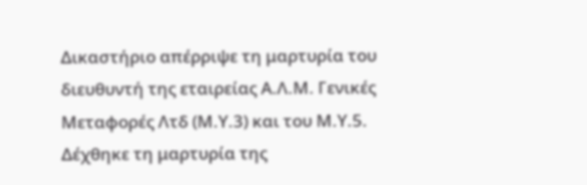Δικαστήριο απέρριψε τη μαρτυρία του διευθυντή της εταιρείας Α.Λ.Μ. Γενικές Μεταφορές Λτδ (Μ.Υ.3) και του Μ.Υ.5. Δέχθηκε τη μαρτυρία της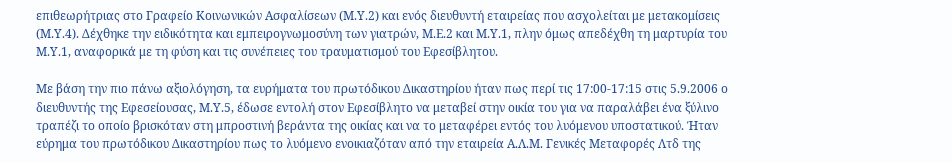επιθεωρήτριας στο Γραφείο Κοινωνικών Ασφαλίσεων (Μ.Υ.2) και ενός διευθυντή εταιρείας που ασχολείται με μετακομίσεις (Μ.Υ.4). Δέχθηκε την ειδικότητα και εμπειρογνωμοσύνη των γιατρών, Μ.Ε.2 και Μ.Υ.1, πλην όμως απεδέχθη τη μαρτυρία του Μ.Υ.1, αναφορικά με τη φύση και τις συνέπειες του τραυματισμού του Εφεσίβλητου.

Με βάση την πιο πάνω αξιολόγηση, τα ευρήματα του πρωτόδικου Δικαστηρίου ήταν πως περί τις 17:00-17:15 στις 5.9.2006 ο διευθυντής της Εφεσείουσας, Μ.Υ.5, έδωσε εντολή στον Εφεσίβλητο να μεταβεί στην οικία του για να παραλάβει ένα ξύλινο τραπέζι το οποίο βρισκόταν στη μπροστινή βεράντα της οικίας και να το μεταφέρει εντός του λυόμενου υποστατικού. Ήταν εύρημα του πρωτόδικου Δικαστηρίου πως το λυόμενο ενοικιαζόταν από την εταιρεία Α.Λ.Μ. Γενικές Μεταφορές Λτδ της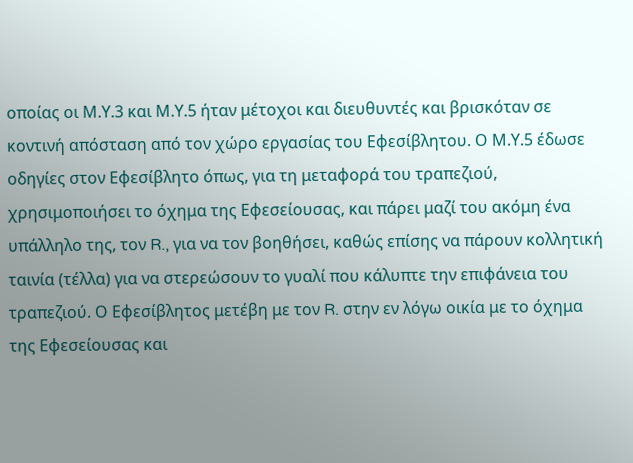οποίας οι Μ.Υ.3 και Μ.Υ.5 ήταν μέτοχοι και διευθυντές και βρισκόταν σε κοντινή απόσταση από τον χώρο εργασίας του Εφεσίβλητου. Ο Μ.Υ.5 έδωσε οδηγίες στον Εφεσίβλητο όπως, για τη μεταφορά του τραπεζιού, χρησιμοποιήσει το όχημα της Εφεσείουσας, και πάρει μαζί του ακόμη ένα υπάλληλο της, τον R., για να τον βοηθήσει, καθώς επίσης να πάρουν κολλητική ταινία (τέλλα) για να στερεώσουν το γυαλί που κάλυπτε την επιφάνεια του τραπεζιού. Ο Εφεσίβλητος μετέβη με τον R. στην εν λόγω οικία με το όχημα της Εφεσείουσας και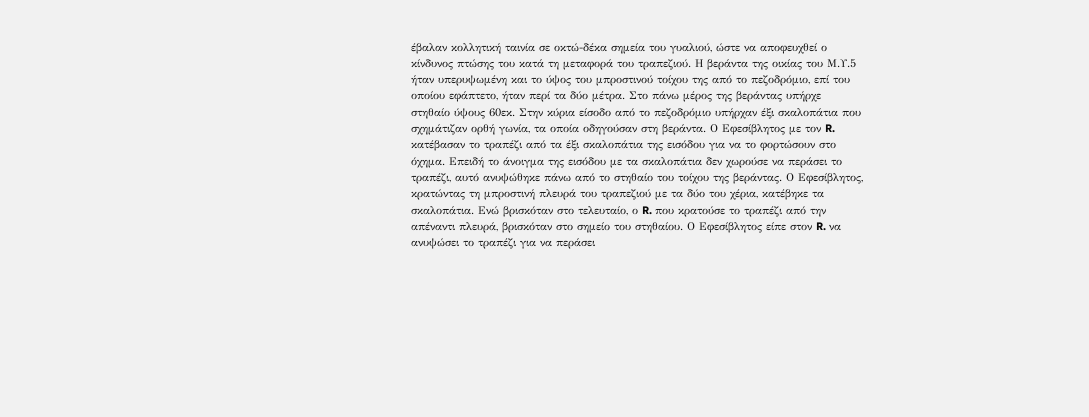έβαλαν κολλητική ταινία σε οκτώ-δέκα σημεία του γυαλιού, ώστε να αποφευχθεί ο κίνδυνος πτώσης του κατά τη μεταφορά του τραπεζιού. Η βεράντα της οικίας του Μ.Υ.5 ήταν υπερυψωμένη και το ύψος του μπροστινού τοίχου της από το πεζοδρόμιο, επί του οποίου εφάπτετο, ήταν περί τα δύο μέτρα. Στο πάνω μέρος της βεράντας υπήρχε στηθαίο ύψους 60εκ. Στην κύρια είσοδο από το πεζοδρόμιο υπήρχαν έξι σκαλοπάτια που σχημάτιζαν ορθή γωνία, τα οποία οδηγούσαν στη βεράντα. Ο Εφεσίβλητος με τον R. κατέβασαν το τραπέζι από τα έξι σκαλοπάτια της εισόδου για να το φορτώσουν στο όχημα. Επειδή το άνοιγμα της εισόδου με τα σκαλοπάτια δεν χωρούσε να περάσει το τραπέζι, αυτό ανυψώθηκε πάνω από το στηθαίο του τοίχου της βεράντας. Ο Εφεσίβλητος, κρατώντας τη μπροστινή πλευρά του τραπεζιού με τα δύο του χέρια, κατέβηκε τα σκαλοπάτια. Ενώ βρισκόταν στο τελευταίο, ο R. που κρατούσε το τραπέζι από την απέναντι πλευρά, βρισκόταν στο σημείο του στηθαίου. Ο Εφεσίβλητος είπε στον R. να ανυψώσει το τραπέζι για να περάσει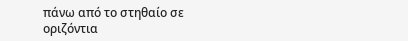πάνω από το στηθαίο σε οριζόντια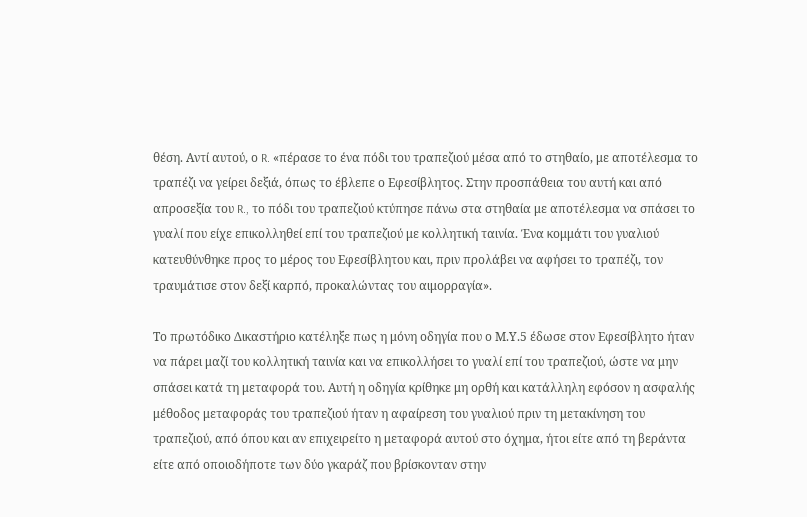θέση. Αντί αυτού, ο R. «πέρασε το ένα πόδι του τραπεζιού μέσα από το στηθαίο, με αποτέλεσμα το τραπέζι να γείρει δεξιά, όπως το έβλεπε ο Εφεσίβλητος. Στην προσπάθεια του αυτή και από απροσεξία του R., το πόδι του τραπεζιού κτύπησε πάνω στα στηθαία με αποτέλεσμα να σπάσει το γυαλί που είχε επικολληθεί επί του τραπεζιού με κολλητική ταινία. Ένα κομμάτι του γυαλιού κατευθύνθηκε προς το μέρος του Εφεσίβλητου και, πριν προλάβει να αφήσει το τραπέζι, τον τραυμάτισε στον δεξί καρπό, προκαλώντας του αιμορραγία».

Το πρωτόδικο Δικαστήριο κατέληξε πως η μόνη οδηγία που ο Μ.Υ.5 έδωσε στον Εφεσίβλητο ήταν να πάρει μαζί του κολλητική ταινία και να επικολλήσει το γυαλί επί του τραπεζιού, ώστε να μην σπάσει κατά τη μεταφορά του. Αυτή η οδηγία κρίθηκε μη ορθή και κατάλληλη εφόσον η ασφαλής μέθοδος μεταφοράς του τραπεζιού ήταν η αφαίρεση του γυαλιού πριν τη μετακίνηση του τραπεζιού, από όπου και αν επιχειρείτο η μεταφορά αυτού στο όχημα, ήτοι είτε από τη βεράντα είτε από οποιοδήποτε των δύο γκαράζ που βρίσκονταν στην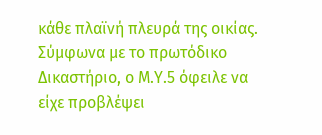κάθε πλαϊνή πλευρά της οικίας. Σύμφωνα με το πρωτόδικο Δικαστήριο, ο Μ.Υ.5 όφειλε να είχε προβλέψει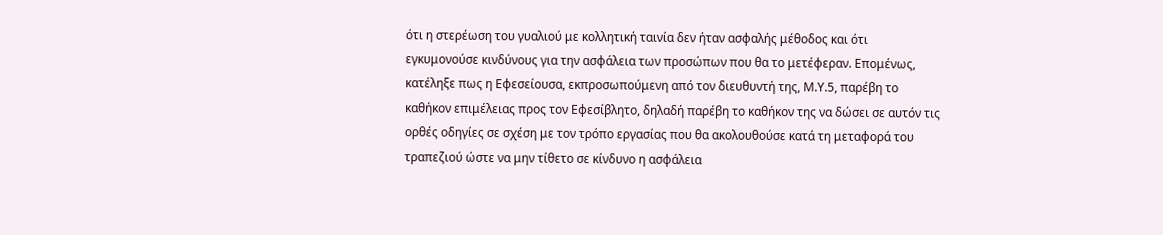ότι η στερέωση του γυαλιού με κολλητική ταινία δεν ήταν ασφαλής μέθοδος και ότι εγκυμονούσε κινδύνους για την ασφάλεια των προσώπων που θα το μετέφεραν. Επομένως, κατέληξε πως η Εφεσείουσα, εκπροσωπούμενη από τον διευθυντή της, Μ.Υ.5, παρέβη το καθήκον επιμέλειας προς τον Εφεσίβλητο, δηλαδή παρέβη το καθήκον της να δώσει σε αυτόν τις ορθές οδηγίες σε σχέση με τον τρόπο εργασίας που θα ακολουθούσε κατά τη μεταφορά του τραπεζιού ώστε να μην τίθετο σε κίνδυνο η ασφάλεια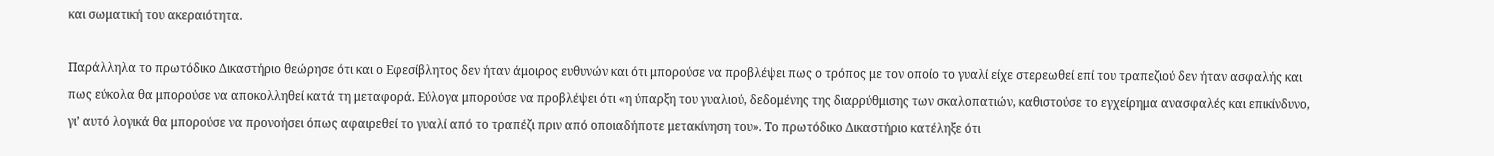και σωματική του ακεραιότητα.

Παράλληλα το πρωτόδικο Δικαστήριο θεώρησε ότι και ο Εφεσίβλητος δεν ήταν άμοιρος ευθυνών και ότι μπορούσε να προβλέψει πως ο τρόπος με τον οποίο το γυαλί είχε στερεωθεί επί του τραπεζιού δεν ήταν ασφαλής και πως εύκολα θα μπορούσε να αποκολληθεί κατά τη μεταφορά. Εύλογα μπορούσε να προβλέψει ότι «η ύπαρξη του γυαλιού, δεδομένης της διαρρύθμισης των σκαλοπατιών, καθιστούσε το εγχείρημα ανασφαλές και επικίνδυνο, γι’ αυτό λογικά θα μπορούσε να προνοήσει όπως αφαιρεθεί το γυαλί από το τραπέζι πριν από οποιαδήποτε μετακίνηση του». Το πρωτόδικο Δικαστήριο κατέληξε ότι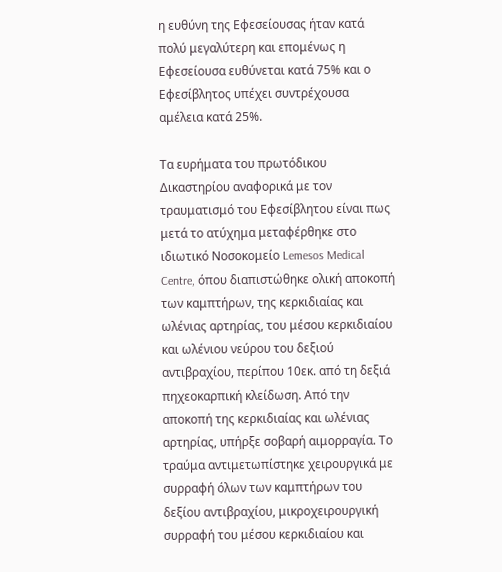η ευθύνη της Εφεσείουσας ήταν κατά πολύ μεγαλύτερη και επομένως η Εφεσείουσα ευθύνεται κατά 75% και ο Εφεσίβλητος υπέχει συντρέχουσα αμέλεια κατά 25%.

Τα ευρήματα του πρωτόδικου Δικαστηρίου αναφορικά με τον τραυματισμό του Εφεσίβλητου είναι πως μετά το ατύχημα μεταφέρθηκε στο ιδιωτικό Νοσοκομείο Lemesos Medical Centre, όπου διαπιστώθηκε ολική αποκοπή των καμπτήρων, της κερκιδιαίας και ωλένιας αρτηρίας, του μέσου κερκιδιαίου και ωλένιου νεύρου του δεξιού αντιβραχίου, περίπου 10εκ. από τη δεξιά πηχεοκαρπική κλείδωση. Από την αποκοπή της κερκιδιαίας και ωλένιας αρτηρίας, υπήρξε σοβαρή αιμορραγία. Το τραύμα αντιμετωπίστηκε χειρουργικά με συρραφή όλων των καμπτήρων του δεξίου αντιβραχίου, μικροχειρουργική συρραφή του μέσου κερκιδιαίου και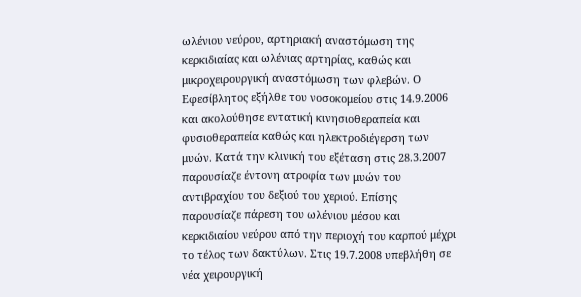ωλένιου νεύρου, αρτηριακή αναστόμωση της κερκιδιαίας και ωλένιας αρτηρίας, καθώς και μικροχειρουργική αναστόμωση των φλεβών. Ο Εφεσίβλητος εξήλθε του νοσοκομείου στις 14.9.2006 και ακολούθησε εντατική κινησιοθεραπεία και φυσιοθεραπεία καθώς και ηλεκτροδιέγερση των μυών. Κατά την κλινική του εξέταση στις 28.3.2007 παρουσίαζε έντονη ατροφία των μυών του αντιβραχίου του δεξιού του χεριού. Επίσης παρουσίαζε πάρεση του ωλένιου μέσου και κερκιδιαίου νεύρου από την περιοχή του καρπού μέχρι το τέλος των δακτύλων. Στις 19.7.2008 υπεβλήθη σε νέα χειρουργική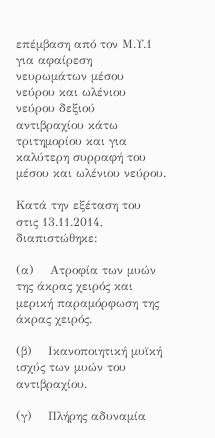επέμβαση από τον Μ.Υ.1 για αφαίρεση νευρωμάτων μέσου νεύρου και ωλένιου νεύρου δεξιού αντιβραχίου κάτω τριτημορίου και για καλύτερη συρραφή του μέσου και ωλένιου νεύρου.

Κατά την εξέταση του στις 13.11.2014, διαπιστώθηκε:

(α)    Ατροφία των μυών της άκρας χειρός και μερική παραμόρφωση της άκρας χειρός.

(β)    Ικανοποιητική μυϊκή ισχύς των μυών του αντιβραχίου.

(γ)    Πλήρης αδυναμία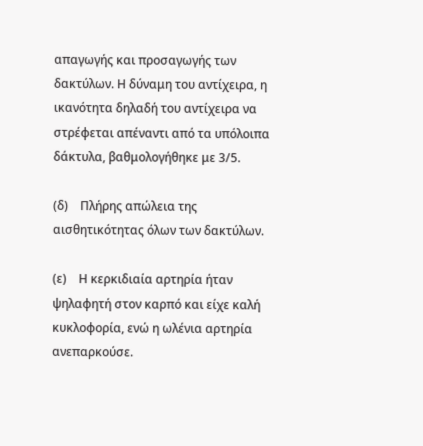απαγωγής και προσαγωγής των δακτύλων. Η δύναμη του αντίχειρα, η ικανότητα δηλαδή του αντίχειρα να στρέφεται απέναντι από τα υπόλοιπα δάκτυλα, βαθμολογήθηκε με 3/5.

(δ)    Πλήρης απώλεια της αισθητικότητας όλων των δακτύλων.

(ε)    Η κερκιδιαία αρτηρία ήταν ψηλαφητή στον καρπό και είχε καλή κυκλοφορία, ενώ η ωλένια αρτηρία ανεπαρκούσε.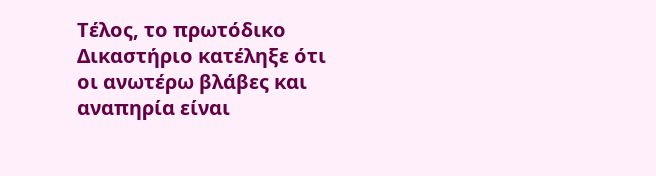Τέλος, το πρωτόδικο Δικαστήριο κατέληξε ότι οι ανωτέρω βλάβες και αναπηρία είναι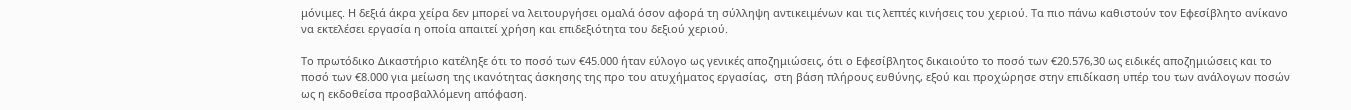μόνιμες. Η δεξιά άκρα χείρα δεν μπορεί να λειτουργήσει ομαλά όσον αφορά τη σύλληψη αντικειμένων και τις λεπτές κινήσεις του χεριού. Τα πιο πάνω καθιστούν τον Εφεσίβλητο ανίκανο να εκτελέσει εργασία η οποία απαιτεί χρήση και επιδεξιότητα του δεξιού χεριού.

Το πρωτόδικο Δικαστήριο κατέληξε ότι το ποσό των €45.000 ήταν εύλογο ως γενικές αποζημιώσεις, ότι ο Εφεσίβλητος δικαιούτο το ποσό των €20.576,30 ως ειδικές αποζημιώσεις και το ποσό των €8.000 για μείωση της ικανότητας άσκησης της προ του ατυχήματος εργασίας,  στη βάση πλήρους ευθύνης, εξού και προχώρησε στην επιδίκαση υπέρ του των ανάλογων ποσών ως η εκδοθείσα προσβαλλόμενη απόφαση.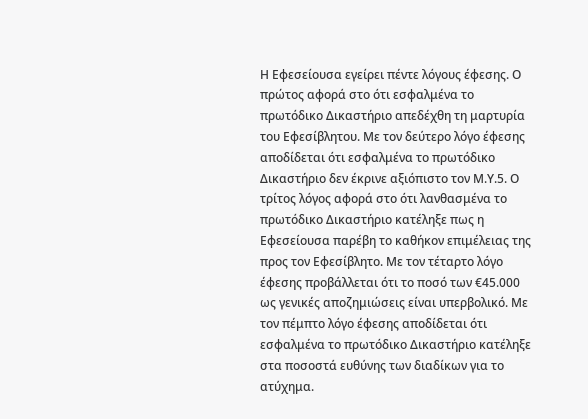Η Εφεσείουσα εγείρει πέντε λόγους έφεσης. Ο πρώτος αφορά στο ότι εσφαλμένα το πρωτόδικο Δικαστήριο απεδέχθη τη μαρτυρία του Εφεσίβλητου. Με τον δεύτερο λόγο έφεσης αποδίδεται ότι εσφαλμένα το πρωτόδικο Δικαστήριο δεν έκρινε αξιόπιστο τον Μ.Υ.5. Ο τρίτος λόγος αφορά στο ότι λανθασμένα το πρωτόδικο Δικαστήριο κατέληξε πως η Εφεσείουσα παρέβη το καθήκον επιμέλειας της προς τον Εφεσίβλητο. Με τον τέταρτο λόγο έφεσης προβάλλεται ότι το ποσό των €45.000 ως γενικές αποζημιώσεις είναι υπερβολικό. Με τον πέμπτο λόγο έφεσης αποδίδεται ότι εσφαλμένα το πρωτόδικο Δικαστήριο κατέληξε στα ποσοστά ευθύνης των διαδίκων για το ατύχημα.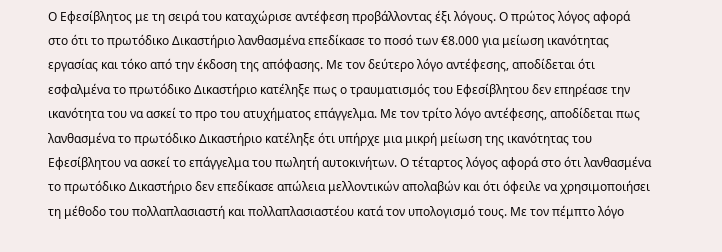Ο Εφεσίβλητος με τη σειρά του καταχώρισε αντέφεση προβάλλοντας έξι λόγους. Ο πρώτος λόγος αφορά στο ότι το πρωτόδικο Δικαστήριο λανθασμένα επεδίκασε το ποσό των €8.000 για μείωση ικανότητας εργασίας και τόκο από την έκδοση της απόφασης. Με τον δεύτερο λόγο αντέφεσης, αποδίδεται ότι εσφαλμένα το πρωτόδικο Δικαστήριο κατέληξε πως ο τραυματισμός του Εφεσίβλητου δεν επηρέασε την ικανότητα του να ασκεί το προ του ατυχήματος επάγγελμα. Με τον τρίτο λόγο αντέφεσης, αποδίδεται πως λανθασμένα το πρωτόδικο Δικαστήριο κατέληξε ότι υπήρχε μια μικρή μείωση της ικανότητας του Εφεσίβλητου να ασκεί το επάγγελμα του πωλητή αυτοκινήτων. Ο τέταρτος λόγος αφορά στο ότι λανθασμένα το πρωτόδικο Δικαστήριο δεν επεδίκασε απώλεια μελλοντικών απολαβών και ότι όφειλε να χρησιμοποιήσει τη μέθοδο του πολλαπλασιαστή και πολλαπλασιαστέου κατά τον υπολογισμό τους. Με τον πέμπτο λόγο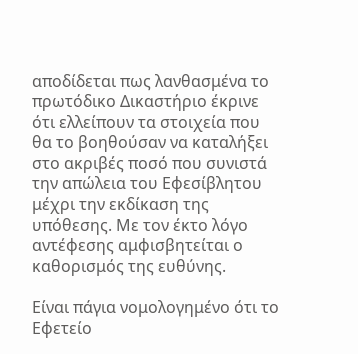αποδίδεται πως λανθασμένα το πρωτόδικο Δικαστήριο έκρινε ότι ελλείπουν τα στοιχεία που θα το βοηθούσαν να καταλήξει στο ακριβές ποσό που συνιστά την απώλεια του Εφεσίβλητου μέχρι την εκδίκαση της υπόθεσης. Με τον έκτο λόγο αντέφεσης αμφισβητείται ο καθορισμός της ευθύνης.

Είναι πάγια νομολογημένο ότι το Εφετείο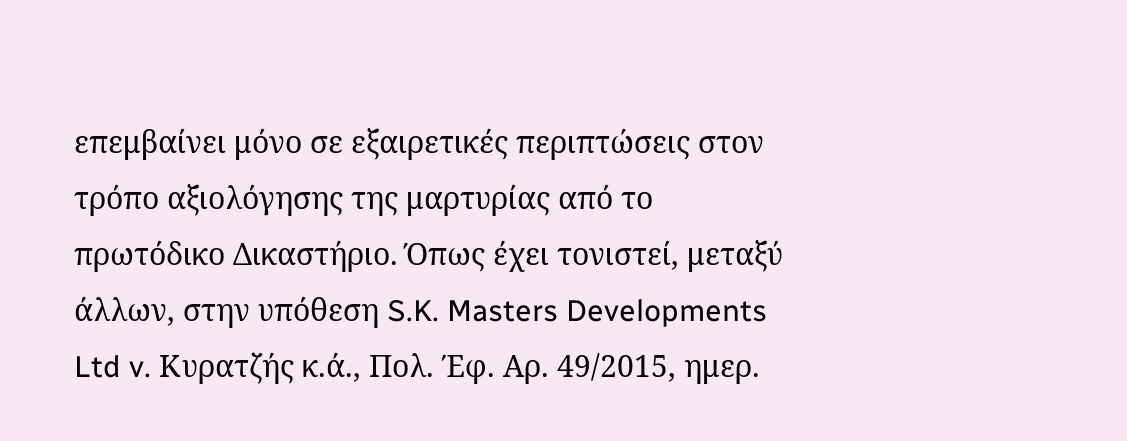επεμβαίνει μόνο σε εξαιρετικές περιπτώσεις στον τρόπο αξιολόγησης της μαρτυρίας από το πρωτόδικο Δικαστήριο. Όπως έχει τονιστεί, μεταξύ άλλων, στην υπόθεση S.K. Masters Developments Ltd v. Κυρατζής κ.ά., Πολ. Έφ. Αρ. 49/2015, ημερ.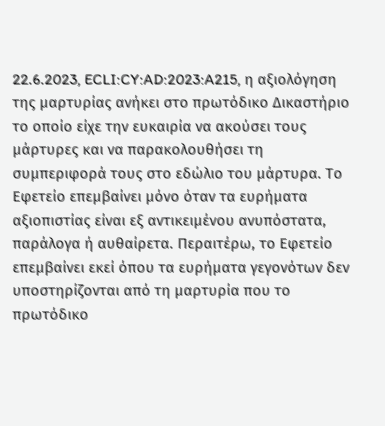22.6.2023, ECLI:CY:AD:2023:A215, η αξιολόγηση της μαρτυρίας ανήκει στο πρωτόδικο Δικαστήριο το οποίο είχε την ευκαιρία να ακούσει τους μάρτυρες και να παρακολουθήσει τη συμπεριφορά τους στο εδώλιο του μάρτυρα. Το Εφετείο επεμβαίνει μόνο όταν τα ευρήματα αξιοπιστίας είναι εξ αντικειμένου ανυπόστατα, παράλογα ή αυθαίρετα. Περαιτέρω, το Εφετείο επεμβαίνει εκεί όπου τα ευρήματα γεγονότων δεν υποστηρίζονται από τη μαρτυρία που το πρωτόδικο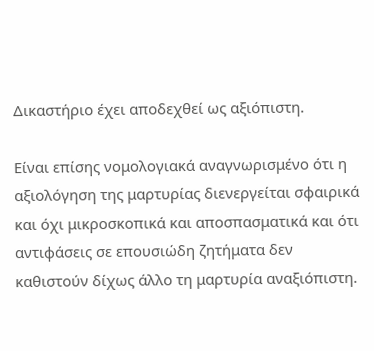Δικαστήριο έχει αποδεχθεί ως αξιόπιστη.

Είναι επίσης νομολογιακά αναγνωρισμένο ότι η αξιολόγηση της μαρτυρίας διενεργείται σφαιρικά και όχι μικροσκοπικά και αποσπασματικά και ότι αντιφάσεις σε επουσιώδη ζητήματα δεν καθιστούν δίχως άλλο τη μαρτυρία αναξιόπιστη.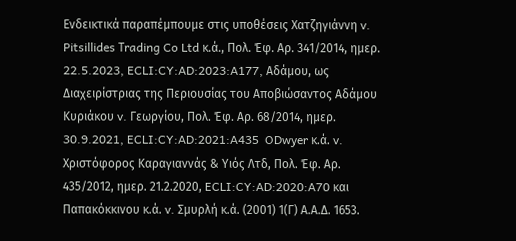Ενδεικτικά παραπέμπουμε στις υποθέσεις Χατζηγιάννη v. Pitsillides Τrading Co Ltd κ.ά., Πολ. Έφ. Αρ. 341/2014, ημερ. 22.5.2023, ECLI:CY:AD:2023:A177, Αδάμου, ως Διαχειρίστριας της Περιουσίας του Αποβιώσαντος Αδάμου Κυριάκου v. Γεωργίου, Πολ. Έφ. Αρ. 68/2014, ημερ. 30.9.2021, ECLI:CY:AD:2021:A435  ODwyer κ.ά. v. Χριστόφορος Καραγιαννάς & Υιός Λτδ, Πολ. Έφ. Αρ. 435/2012, ημερ. 21.2.2020, ECLI:CY:AD:2020:A70 και Παπακόκκινου κ.ά. v. Σμυρλή κ.ά. (2001) 1(Γ) Α.Α.Δ. 1653.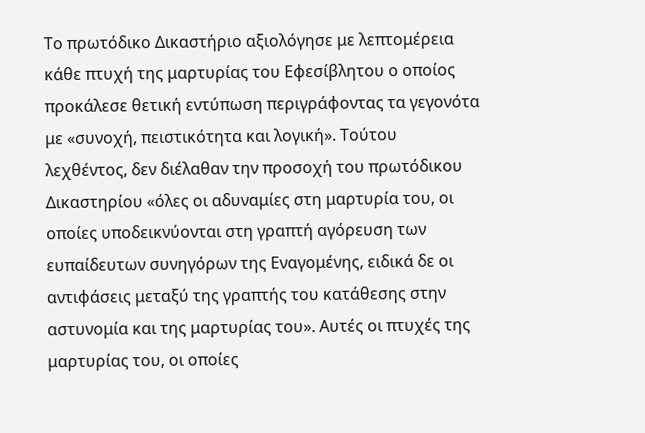Το πρωτόδικο Δικαστήριο αξιολόγησε με λεπτομέρεια κάθε πτυχή της μαρτυρίας του Εφεσίβλητου ο οποίος προκάλεσε θετική εντύπωση περιγράφοντας τα γεγονότα με «συνοχή, πειστικότητα και λογική». Τούτου λεχθέντος, δεν διέλαθαν την προσοχή του πρωτόδικου Δικαστηρίου «όλες οι αδυναμίες στη μαρτυρία του, οι οποίες υποδεικνύονται στη γραπτή αγόρευση των ευπαίδευτων συνηγόρων της Εναγομένης, ειδικά δε οι αντιφάσεις μεταξύ της γραπτής του κατάθεσης στην αστυνομία και της μαρτυρίας του». Αυτές οι πτυχές της μαρτυρίας του, οι οποίες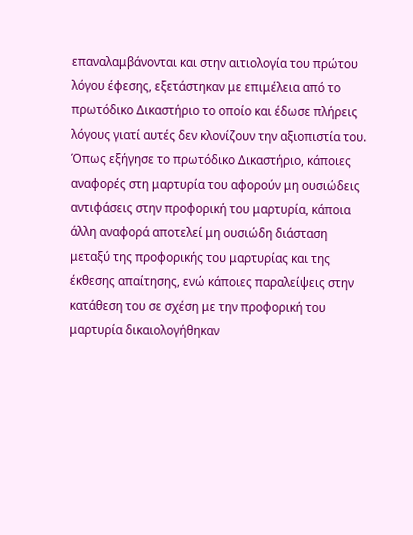επαναλαμβάνονται και στην αιτιολογία του πρώτου λόγου έφεσης, εξετάστηκαν με επιμέλεια από το πρωτόδικο Δικαστήριο το οποίο και έδωσε πλήρεις λόγους γιατί αυτές δεν κλονίζουν την αξιοπιστία του. Όπως εξήγησε το πρωτόδικο Δικαστήριο, κάποιες αναφορές στη μαρτυρία του αφορούν μη ουσιώδεις αντιφάσεις στην προφορική του μαρτυρία, κάποια άλλη αναφορά αποτελεί μη ουσιώδη διάσταση μεταξύ της προφορικής του μαρτυρίας και της έκθεσης απαίτησης, ενώ κάποιες παραλείψεις στην κατάθεση του σε σχέση με την προφορική του μαρτυρία δικαιολογήθηκαν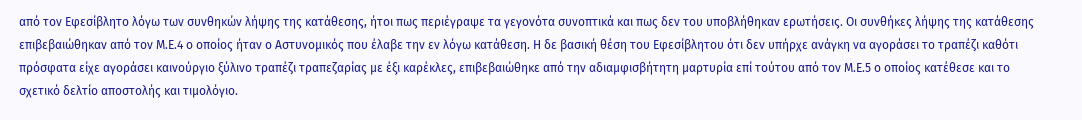από τον Εφεσίβλητο λόγω των συνθηκών λήψης της κατάθεσης, ήτοι πως περιέγραψε τα γεγονότα συνοπτικά και πως δεν του υποβλήθηκαν ερωτήσεις. Οι συνθήκες λήψης της κατάθεσης επιβεβαιώθηκαν από τον Μ.Ε.4 ο οποίος ήταν ο Αστυνομικός που έλαβε την εν λόγω κατάθεση. Η δε βασική θέση του Εφεσίβλητου ότι δεν υπήρχε ανάγκη να αγοράσει το τραπέζι καθότι πρόσφατα είχε αγοράσει καινούργιο ξύλινο τραπέζι τραπεζαρίας με έξι καρέκλες, επιβεβαιώθηκε από την αδιαμφισβήτητη μαρτυρία επί τούτου από τον Μ.Ε.5 ο οποίος κατέθεσε και το σχετικό δελτίο αποστολής και τιμολόγιο.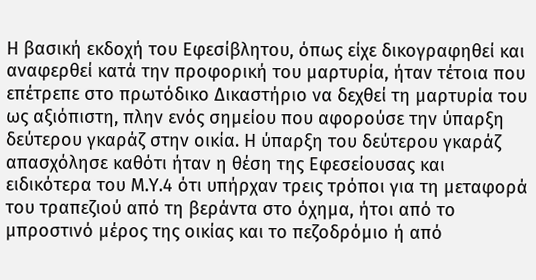Η βασική εκδοχή του Εφεσίβλητου, όπως είχε δικογραφηθεί και αναφερθεί κατά την προφορική του μαρτυρία, ήταν τέτοια που επέτρεπε στο πρωτόδικο Δικαστήριο να δεχθεί τη μαρτυρία του ως αξιόπιστη, πλην ενός σημείου που αφορούσε την ύπαρξη δεύτερου γκαράζ στην οικία. Η ύπαρξη του δεύτερου γκαράζ απασχόλησε καθότι ήταν η θέση της Εφεσείουσας και ειδικότερα του Μ.Υ.4 ότι υπήρχαν τρεις τρόποι για τη μεταφορά του τραπεζιού από τη βεράντα στο όχημα, ήτοι από το μπροστινό μέρος της οικίας και το πεζοδρόμιο ή από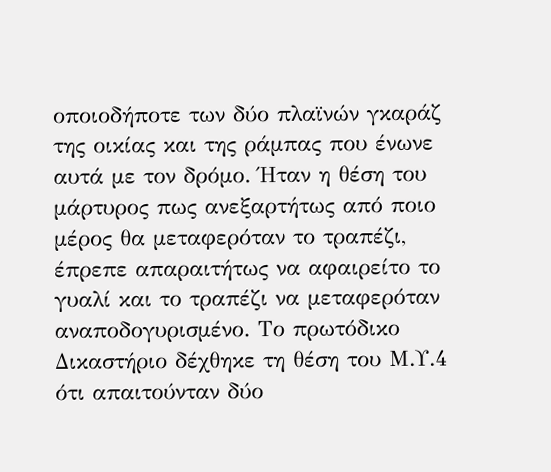οποιοδήποτε των δύο πλαϊνών γκαράζ της οικίας και της ράμπας που ένωνε αυτά με τον δρόμο. Ήταν η θέση του μάρτυρος πως ανεξαρτήτως από ποιο μέρος θα μεταφερόταν το τραπέζι, έπρεπε απαραιτήτως να αφαιρείτο το γυαλί και το τραπέζι να μεταφερόταν αναποδογυρισμένο. Το πρωτόδικο Δικαστήριο δέχθηκε τη θέση του Μ.Υ.4 ότι απαιτούνταν δύο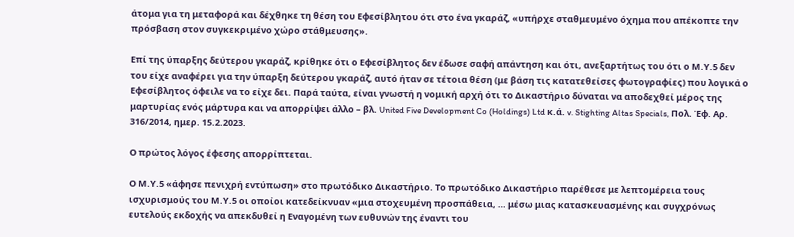άτομα για τη μεταφορά και δέχθηκε τη θέση του Εφεσίβλητου ότι στο ένα γκαράζ, «υπήρχε σταθμευμένο όχημα που απέκοπτε την πρόσβαση στον συγκεκριμένο χώρο στάθμευσης».

Επί της ύπαρξης δεύτερου γκαράζ, κρίθηκε ότι ο Εφεσίβλητος δεν έδωσε σαφή απάντηση και ότι, ανεξαρτήτως του ότι ο Μ.Υ.5 δεν του είχε αναφέρει για την ύπαρξη δεύτερου γκαράζ, αυτό ήταν σε τέτοια θέση (με βάση τις κατατεθείσες φωτογραφίες) που λογικά ο Εφεσίβλητος όφειλε να το είχε δει. Παρά ταύτα, είναι γνωστή η νομική αρχή ότι το Δικαστήριο δύναται να αποδεχθεί μέρος της μαρτυρίας ενός μάρτυρα και να απορρίψει άλλο – βλ. United Five Development Co (Holdings) Ltd κ.ά. v. Stighting Altas Specials, Πολ. Έφ. Αρ. 316/2014, ημερ. 15.2.2023.

Ο πρώτος λόγος έφεσης απορρίπτεται.

Ο Μ.Υ.5 «άφησε πενιχρή εντύπωση» στο πρωτόδικο Δικαστήριο. Το πρωτόδικο Δικαστήριο παρέθεσε με λεπτομέρεια τους ισχυρισμούς του Μ.Υ.5 οι οποίοι κατεδείκνυαν «μια στοχευμένη προσπάθεια, … μέσω μιας κατασκευασμένης και συγχρόνως ευτελούς εκδοχής να απεκδυθεί η Εναγομένη των ευθυνών της έναντι του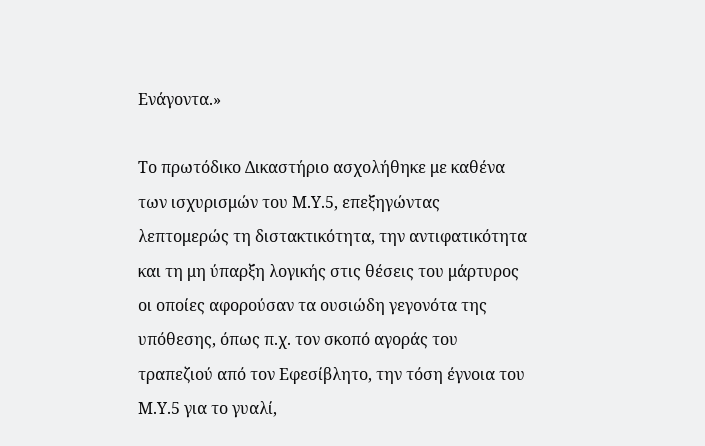Ενάγοντα.»

Το πρωτόδικο Δικαστήριο ασχολήθηκε με καθένα των ισχυρισμών του Μ.Υ.5, επεξηγώντας λεπτομερώς τη διστακτικότητα, την αντιφατικότητα και τη μη ύπαρξη λογικής στις θέσεις του μάρτυρος οι οποίες αφορούσαν τα ουσιώδη γεγονότα της υπόθεσης, όπως π.χ. τον σκοπό αγοράς του τραπεζιού από τον Εφεσίβλητο, την τόση έγνοια του Μ.Υ.5 για το γυαλί,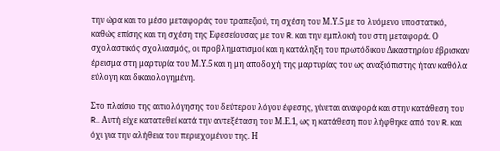την ώρα και το μέσο μεταφοράς του τραπεζιού, τη σχέση του Μ.Υ.5 με το λυόμενο υποστατικό,  καθώς επίσης και τη σχέση της Εφεσείουσας με τον R. και την εμπλοκή του στη μεταφορά. Ο σχολαστικός σχολιασμός, οι προβληματισμοί και η κατάληξη του πρωτόδικου Δικαστηρίου έβρισκαν έρεισμα στη μαρτυρία του Μ.Υ.5 και η μη αποδοχή της μαρτυρίας του ως αναξιόπιστης ήταν καθόλα εύλογη και δικαιολογημένη.

Στο πλαίσιο της αιτιολόγησης του δεύτερου λόγου έφεσης, γίνεται αναφορά και στην κατάθεση του R.. Αυτή είχε κατατεθεί κατά την αντεξέταση του Μ.Ε.1, ως η κατάθεση που λήφθηκε από τον R. και όχι για την αλήθεια του περιεχομένου της. Η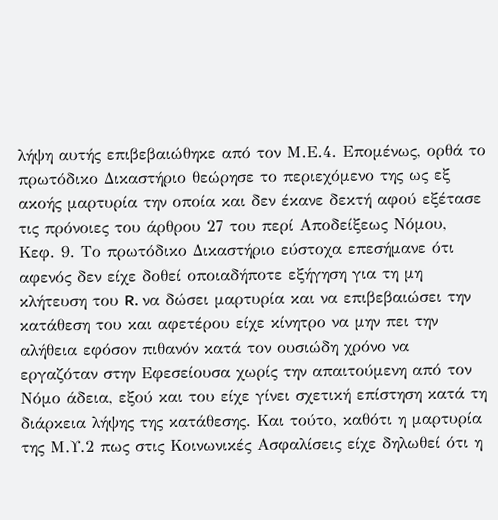λήψη αυτής επιβεβαιώθηκε από τον Μ.Ε.4. Επομένως, ορθά το πρωτόδικο Δικαστήριο θεώρησε το περιεχόμενο της ως εξ ακοής μαρτυρία την οποία και δεν έκανε δεκτή αφού εξέτασε τις πρόνοιες του άρθρου 27 του περί Αποδείξεως Νόμου, Κεφ. 9. Το πρωτόδικο Δικαστήριο εύστοχα επεσήμανε ότι αφενός δεν είχε δοθεί οποιαδήποτε εξήγηση για τη μη κλήτευση του R. να δώσει μαρτυρία και να επιβεβαιώσει την κατάθεση του και αφετέρου είχε κίνητρο να μην πει την αλήθεια εφόσον πιθανόν κατά τον ουσιώδη χρόνο να εργαζόταν στην Εφεσείουσα χωρίς την απαιτούμενη από τον Νόμο άδεια, εξού και του είχε γίνει σχετική επίστηση κατά τη διάρκεια λήψης της κατάθεσης. Και τούτο, καθότι η μαρτυρία της Μ.Υ.2 πως στις Κοινωνικές Ασφαλίσεις είχε δηλωθεί ότι η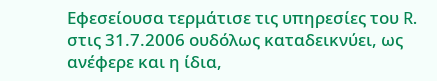Εφεσείουσα τερμάτισε τις υπηρεσίες του R. στις 31.7.2006 ουδόλως καταδεικνύει, ως ανέφερε και η ίδια,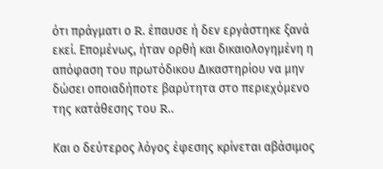ότι πράγματι ο R. έπαυσε ή δεν εργάστηκε ξανά εκεί. Επομένως, ήταν ορθή και δικαιολογημένη η απόφαση του πρωτόδικου Δικαστηρίου να μην δώσει οποιαδήποτε βαρύτητα στο περιεχόμενο της κατάθεσης του R..

Και ο δεύτερος λόγος έφεσης κρίνεται αβάσιμος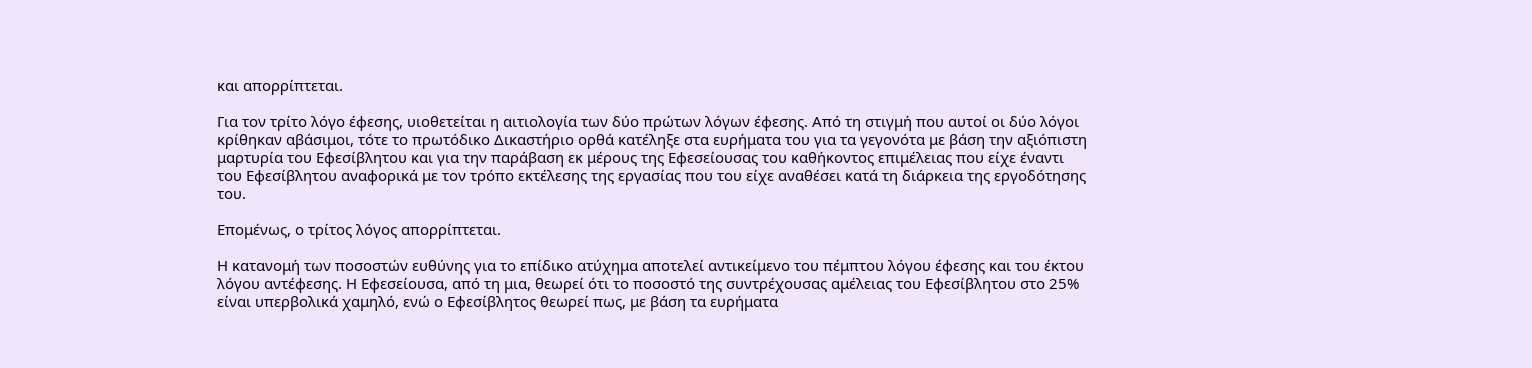και απορρίπτεται.

Για τον τρίτο λόγο έφεσης, υιοθετείται η αιτιολογία των δύο πρώτων λόγων έφεσης. Από τη στιγμή που αυτοί οι δύο λόγοι κρίθηκαν αβάσιμοι, τότε το πρωτόδικο Δικαστήριο ορθά κατέληξε στα ευρήματα του για τα γεγονότα με βάση την αξιόπιστη μαρτυρία του Εφεσίβλητου και για την παράβαση εκ μέρους της Εφεσείουσας του καθήκοντος επιμέλειας που είχε έναντι του Εφεσίβλητου αναφορικά με τον τρόπο εκτέλεσης της εργασίας που του είχε αναθέσει κατά τη διάρκεια της εργοδότησης του.

Επομένως, ο τρίτος λόγος απορρίπτεται.

Η κατανομή των ποσοστών ευθύνης για το επίδικο ατύχημα αποτελεί αντικείμενο του πέμπτου λόγου έφεσης και του έκτου λόγου αντέφεσης. Η Εφεσείουσα, από τη μια, θεωρεί ότι το ποσοστό της συντρέχουσας αμέλειας του Εφεσίβλητου στο 25% είναι υπερβολικά χαμηλό, ενώ ο Εφεσίβλητος θεωρεί πως, με βάση τα ευρήματα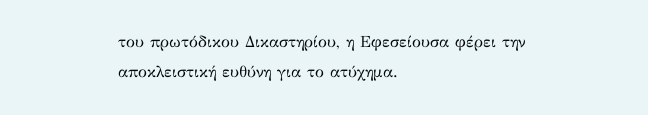του πρωτόδικου Δικαστηρίου, η Εφεσείουσα φέρει την αποκλειστική ευθύνη για το ατύχημα.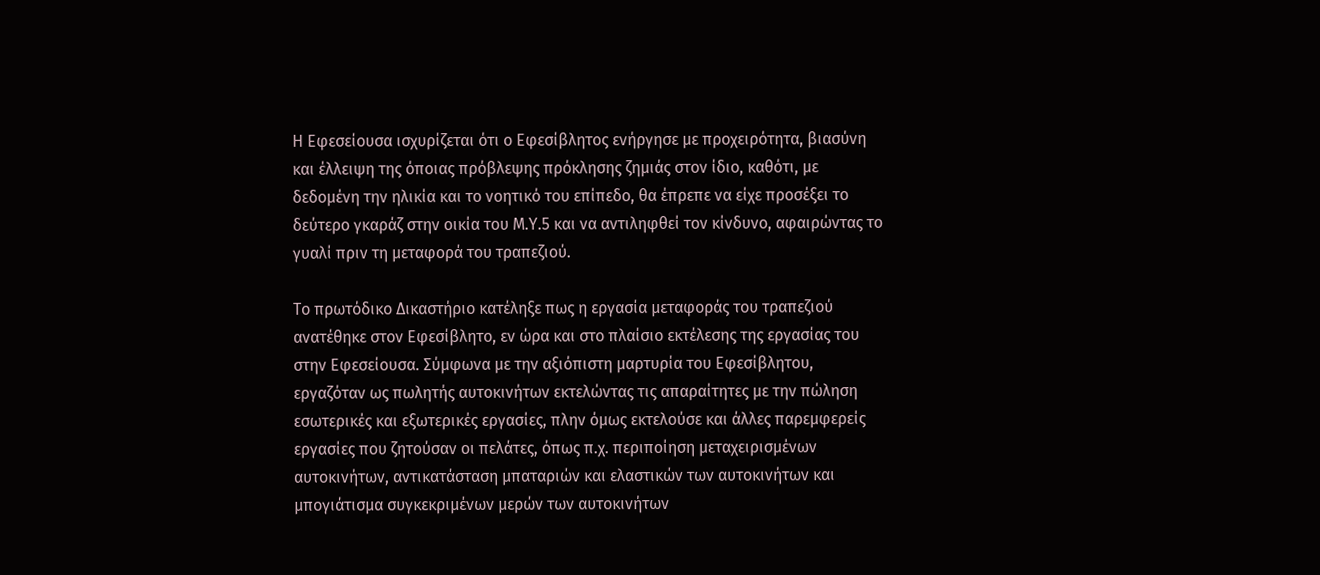Η Εφεσείουσα ισχυρίζεται ότι ο Εφεσίβλητος ενήργησε με προχειρότητα, βιασύνη και έλλειψη της όποιας πρόβλεψης πρόκλησης ζημιάς στον ίδιο, καθότι, με δεδομένη την ηλικία και το νοητικό του επίπεδο, θα έπρεπε να είχε προσέξει το δεύτερο γκαράζ στην οικία του Μ.Υ.5 και να αντιληφθεί τον κίνδυνο, αφαιρώντας το γυαλί πριν τη μεταφορά του τραπεζιού.

Το πρωτόδικο Δικαστήριο κατέληξε πως η εργασία μεταφοράς του τραπεζιού ανατέθηκε στον Εφεσίβλητο, εν ώρα και στο πλαίσιο εκτέλεσης της εργασίας του στην Εφεσείουσα. Σύμφωνα με την αξιόπιστη μαρτυρία του Εφεσίβλητου, εργαζόταν ως πωλητής αυτοκινήτων εκτελώντας τις απαραίτητες με την πώληση εσωτερικές και εξωτερικές εργασίες, πλην όμως εκτελούσε και άλλες παρεμφερείς εργασίες που ζητούσαν οι πελάτες, όπως π.χ. περιποίηση μεταχειρισμένων αυτοκινήτων, αντικατάσταση μπαταριών και ελαστικών των αυτοκινήτων και μπογιάτισμα συγκεκριμένων μερών των αυτοκινήτων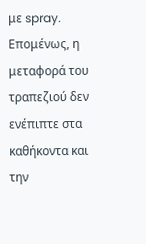με spray. Επομένως, η μεταφορά του τραπεζιού δεν ενέπιπτε στα καθήκοντα και την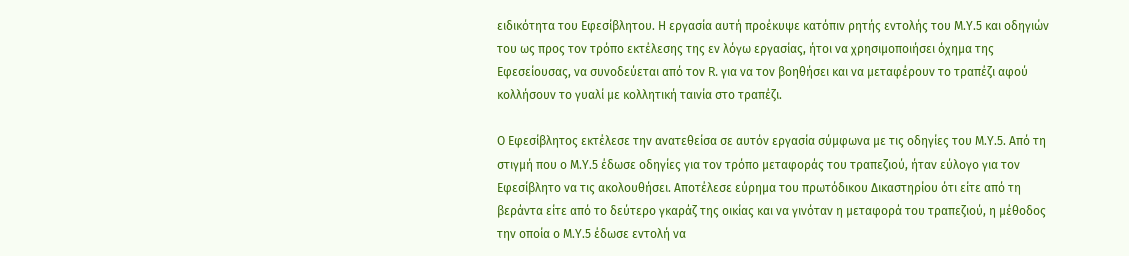ειδικότητα του Εφεσίβλητου. Η εργασία αυτή προέκυψε κατόπιν ρητής εντολής του Μ.Υ.5 και οδηγιών του ως προς τον τρόπο εκτέλεσης της εν λόγω εργασίας, ήτοι να χρησιμοποιήσει όχημα της Εφεσείουσας, να συνοδεύεται από τον R. για να τον βοηθήσει και να μεταφέρουν το τραπέζι αφού κολλήσουν το γυαλί με κολλητική ταινία στο τραπέζι.

Ο Εφεσίβλητος εκτέλεσε την ανατεθείσα σε αυτόν εργασία σύμφωνα με τις οδηγίες του Μ.Υ.5. Από τη στιγμή που ο Μ.Υ.5 έδωσε οδηγίες για τον τρόπο μεταφοράς του τραπεζιού, ήταν εύλογο για τον Εφεσίβλητο να τις ακολουθήσει. Αποτέλεσε εύρημα του πρωτόδικου Δικαστηρίου ότι είτε από τη βεράντα είτε από το δεύτερο γκαράζ της οικίας και να γινόταν η μεταφορά του τραπεζιού, η μέθοδος την οποία ο Μ.Υ.5 έδωσε εντολή να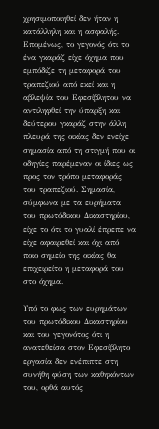χρησιμοποιηθεί δεν ήταν η κατάλληλη και η ασφαλής. Επομένως, το γεγονός ότι το ένα γκαράζ είχε όχημα που εμπόδιζε τη μεταφορά του τραπεζιού από εκεί και η αβλεψία του Εφεσίβλητου να αντιληφθεί την ύπαρξη και δεύτερου γκαράζ στην άλλη πλευρά της οικίας δεν ενείχε σημασία από τη στιγμή που οι οδηγίες παρέμεναν οι ίδιες ως προς τον τρόπο μεταφοράς του τραπεζιού. Σημασία, σύμφωνα με τα ευρήματα του πρωτόδικου Δικαστηρίου, είχε το ότι το γυαλί έπρεπε να είχε αφαιρεθεί και όχι από ποιο σημείο της οικίας θα επιχειρείτο η μεταφορά του στο όχημα.

Υπό το φως των ευρημάτων του πρωτόδικου Δικαστηρίου και του γεγονότος ότι η ανατεθείσα στον Εφεσίβλητο εργασία δεν ενέπιπτε στη συνήθη φύση των καθηκόντων του, ορθά αυτός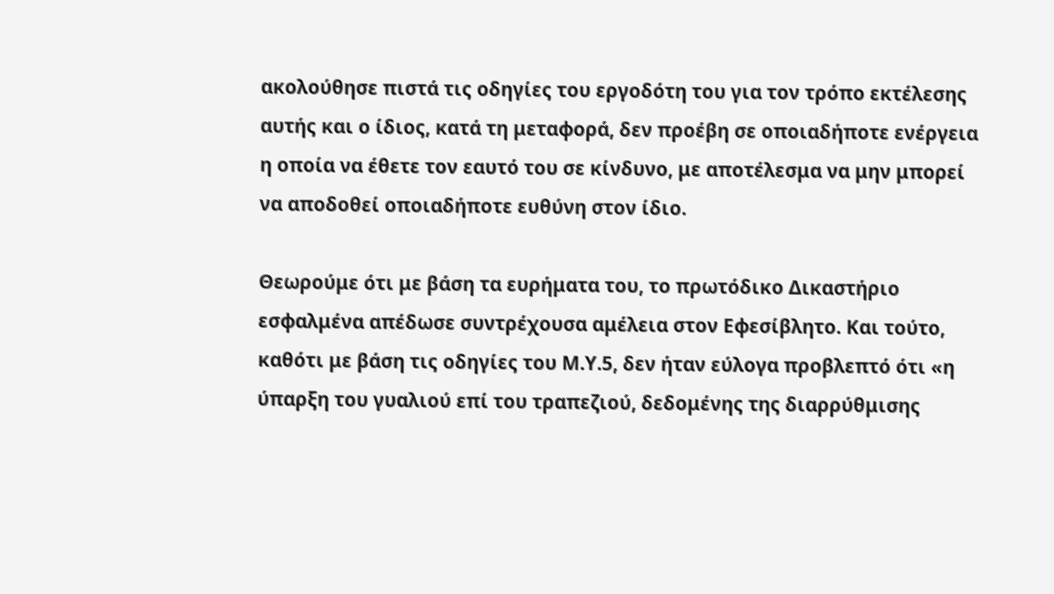ακολούθησε πιστά τις οδηγίες του εργοδότη του για τον τρόπο εκτέλεσης αυτής και ο ίδιος, κατά τη μεταφορά, δεν προέβη σε οποιαδήποτε ενέργεια η οποία να έθετε τον εαυτό του σε κίνδυνο, με αποτέλεσμα να μην μπορεί να αποδοθεί οποιαδήποτε ευθύνη στον ίδιο.

Θεωρούμε ότι με βάση τα ευρήματα του, το πρωτόδικο Δικαστήριο εσφαλμένα απέδωσε συντρέχουσα αμέλεια στον Εφεσίβλητο. Και τούτο, καθότι με βάση τις οδηγίες του Μ.Υ.5, δεν ήταν εύλογα προβλεπτό ότι «η ύπαρξη του γυαλιού επί του τραπεζιού, δεδομένης της διαρρύθμισης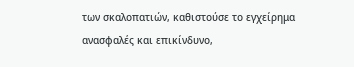των σκαλοπατιών, καθιστούσε το εγχείρημα ανασφαλές και επικίνδυνο,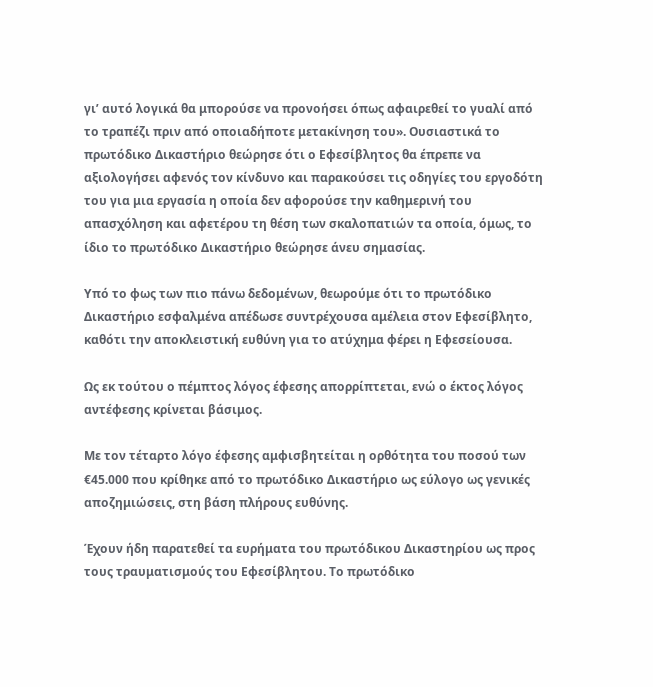γι’ αυτό λογικά θα μπορούσε να προνοήσει όπως αφαιρεθεί το γυαλί από το τραπέζι πριν από οποιαδήποτε μετακίνηση του». Ουσιαστικά το πρωτόδικο Δικαστήριο θεώρησε ότι ο Εφεσίβλητος θα έπρεπε να αξιολογήσει αφενός τον κίνδυνο και παρακούσει τις οδηγίες του εργοδότη του για μια εργασία η οποία δεν αφορούσε την καθημερινή του απασχόληση και αφετέρου τη θέση των σκαλοπατιών τα οποία, όμως, το ίδιο το πρωτόδικο Δικαστήριο θεώρησε άνευ σημασίας.

Υπό το φως των πιο πάνω δεδομένων, θεωρούμε ότι το πρωτόδικο Δικαστήριο εσφαλμένα απέδωσε συντρέχουσα αμέλεια στον Εφεσίβλητο, καθότι την αποκλειστική ευθύνη για το ατύχημα φέρει η Εφεσείουσα.

Ως εκ τούτου ο πέμπτος λόγος έφεσης απορρίπτεται, ενώ ο έκτος λόγος αντέφεσης κρίνεται βάσιμος.

Με τον τέταρτο λόγο έφεσης αμφισβητείται η ορθότητα του ποσού των €45.000 που κρίθηκε από το πρωτόδικο Δικαστήριο ως εύλογο ως γενικές αποζημιώσεις, στη βάση πλήρους ευθύνης.

Έχουν ήδη παρατεθεί τα ευρήματα του πρωτόδικου Δικαστηρίου ως προς τους τραυματισμούς του Εφεσίβλητου. Το πρωτόδικο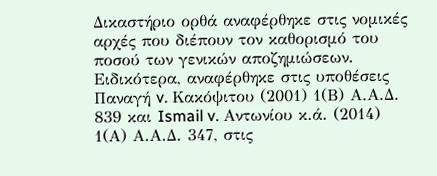Δικαστήριο ορθά αναφέρθηκε στις νομικές αρχές που διέπουν τον καθορισμό του ποσού των γενικών αποζημιώσεων. Ειδικότερα, αναφέρθηκε στις υποθέσεις Παναγή v. Κακόψιτου (2001) 1(Β) Α.Α.Δ. 839 και Ismail v. Αντωνίου κ.ά. (2014) 1(Α) Α.Α.Δ. 347, στις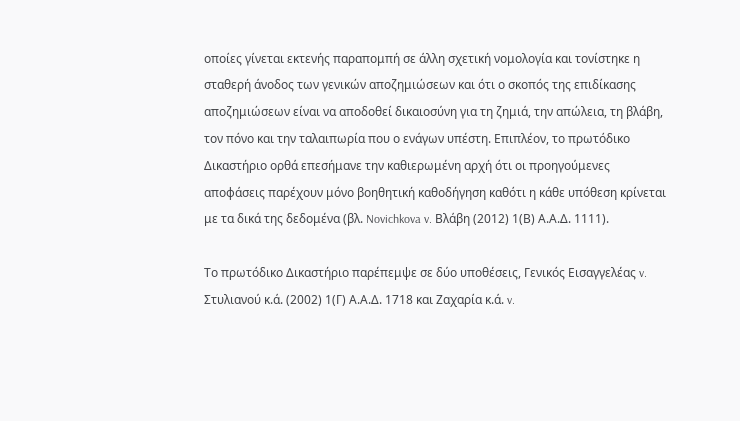οποίες γίνεται εκτενής παραπομπή σε άλλη σχετική νομολογία και τονίστηκε η σταθερή άνοδος των γενικών αποζημιώσεων και ότι ο σκοπός της επιδίκασης αποζημιώσεων είναι να αποδοθεί δικαιοσύνη για τη ζημιά, την απώλεια, τη βλάβη, τον πόνο και την ταλαιπωρία που ο ενάγων υπέστη. Επιπλέον, το πρωτόδικο Δικαστήριο ορθά επεσήμανε την καθιερωμένη αρχή ότι οι προηγούμενες αποφάσεις παρέχουν μόνο βοηθητική καθοδήγηση καθότι η κάθε υπόθεση κρίνεται με τα δικά της δεδομένα (βλ. Novichkova v. Βλάβη (2012) 1(Β) Α.Α.Δ. 1111).

Το πρωτόδικο Δικαστήριο παρέπεμψε σε δύο υποθέσεις, Γενικός Εισαγγελέας v. Στυλιανού κ.ά. (2002) 1(Γ) Α.Α.Δ. 1718 και Ζαχαρία κ.ά. v.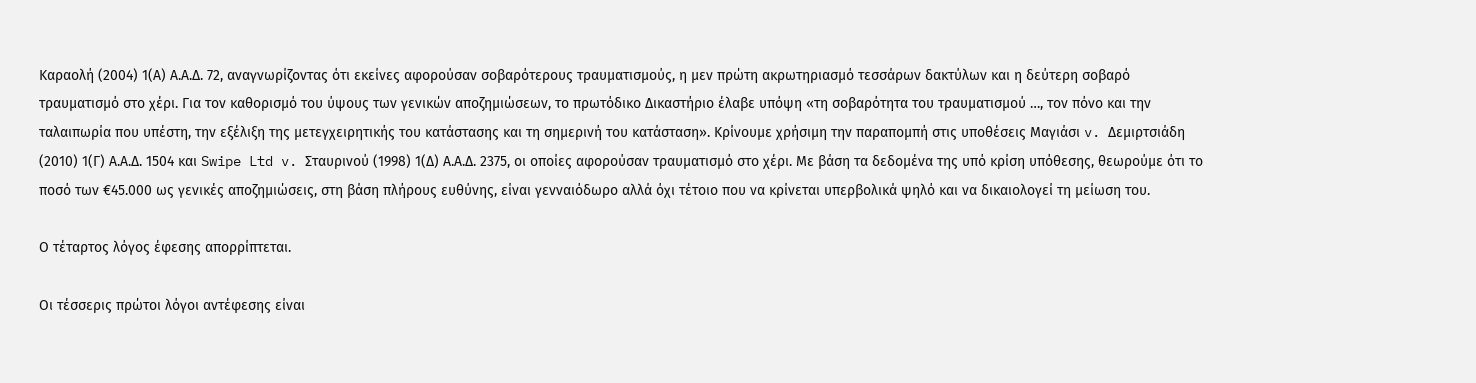Καραολή (2004) 1(Α) Α.Α.Δ. 72, αναγνωρίζοντας ότι εκείνες αφορούσαν σοβαρότερους τραυματισμούς, η μεν πρώτη ακρωτηριασμό τεσσάρων δακτύλων και η δεύτερη σοβαρό τραυματισμό στο χέρι. Για τον καθορισμό του ύψους των γενικών αποζημιώσεων, το πρωτόδικο Δικαστήριο έλαβε υπόψη «τη σοβαρότητα του τραυματισμού …, τον πόνο και την ταλαιπωρία που υπέστη, την εξέλιξη της μετεγχειρητικής του κατάστασης και τη σημερινή του κατάσταση». Κρίνουμε χρήσιμη την παραπομπή στις υποθέσεις Μαγιάσι v. Δεμιρτσιάδη (2010) 1(Γ) Α.Α.Δ. 1504 και Swipe Ltd v. Σταυρινού (1998) 1(Δ) Α.Α.Δ. 2375, οι οποίες αφορούσαν τραυματισμό στο χέρι. Με βάση τα δεδομένα της υπό κρίση υπόθεσης, θεωρούμε ότι το ποσό των €45.000 ως γενικές αποζημιώσεις, στη βάση πλήρους ευθύνης, είναι γενναιόδωρο αλλά όχι τέτοιο που να κρίνεται υπερβολικά ψηλό και να δικαιολογεί τη μείωση του.

Ο τέταρτος λόγος έφεσης απορρίπτεται.

Οι τέσσερις πρώτοι λόγοι αντέφεσης είναι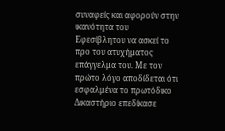συναφείς και αφορούν στην ικανότητα του Εφεσίβλητου να ασκεί το προ του ατυχήματος επάγγελμα του. Με τον πρώτο λόγο αποδίδεται ότι εσφαλμένα το πρωτόδικο Δικαστήριο επεδίκασε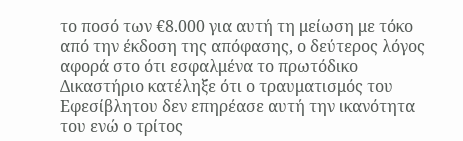το ποσό των €8.000 για αυτή τη μείωση με τόκο από την έκδοση της απόφασης, ο δεύτερος λόγος αφορά στο ότι εσφαλμένα το πρωτόδικο Δικαστήριο κατέληξε ότι ο τραυματισμός του Εφεσίβλητου δεν επηρέασε αυτή την ικανότητα του ενώ ο τρίτος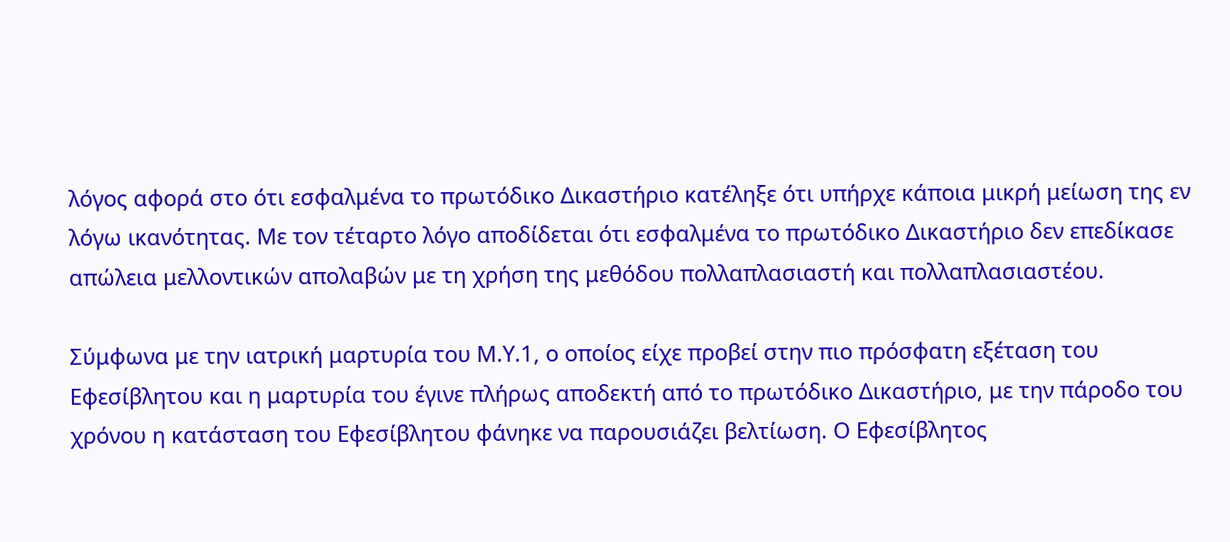λόγος αφορά στο ότι εσφαλμένα το πρωτόδικο Δικαστήριο κατέληξε ότι υπήρχε κάποια μικρή μείωση της εν λόγω ικανότητας. Με τον τέταρτο λόγο αποδίδεται ότι εσφαλμένα το πρωτόδικο Δικαστήριο δεν επεδίκασε απώλεια μελλοντικών απολαβών με τη χρήση της μεθόδου πολλαπλασιαστή και πολλαπλασιαστέου.

Σύμφωνα με την ιατρική μαρτυρία του Μ.Υ.1, ο οποίος είχε προβεί στην πιο πρόσφατη εξέταση του Εφεσίβλητου και η μαρτυρία του έγινε πλήρως αποδεκτή από το πρωτόδικο Δικαστήριο, με την πάροδο του χρόνου η κατάσταση του Εφεσίβλητου φάνηκε να παρουσιάζει βελτίωση. Ο Εφεσίβλητος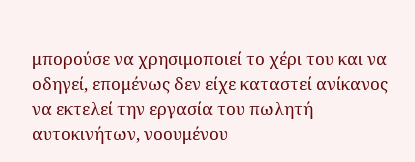μπορούσε να χρησιμοποιεί το χέρι του και να οδηγεί, επομένως δεν είχε καταστεί ανίκανος να εκτελεί την εργασία του πωλητή αυτοκινήτων, νοουμένου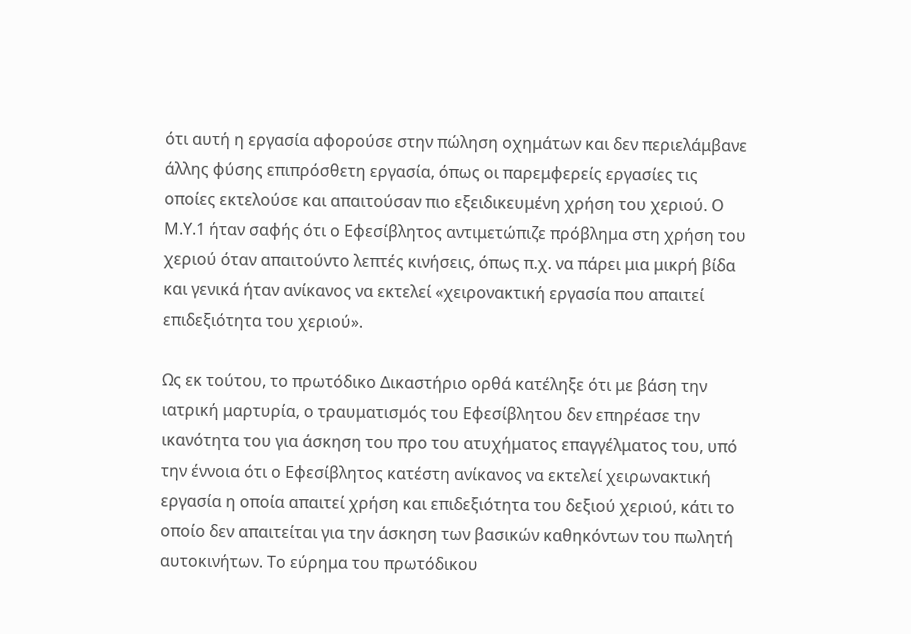ότι αυτή η εργασία αφορούσε στην πώληση οχημάτων και δεν περιελάμβανε άλλης φύσης επιπρόσθετη εργασία, όπως οι παρεμφερείς εργασίες τις οποίες εκτελούσε και απαιτούσαν πιο εξειδικευμένη χρήση του χεριού. Ο Μ.Υ.1 ήταν σαφής ότι ο Εφεσίβλητος αντιμετώπιζε πρόβλημα στη χρήση του χεριού όταν απαιτούντο λεπτές κινήσεις, όπως π.χ. να πάρει μια μικρή βίδα και γενικά ήταν ανίκανος να εκτελεί «χειρονακτική εργασία που απαιτεί επιδεξιότητα του χεριού».

Ως εκ τούτου, το πρωτόδικο Δικαστήριο ορθά κατέληξε ότι με βάση την ιατρική μαρτυρία, ο τραυματισμός του Εφεσίβλητου δεν επηρέασε την ικανότητα του για άσκηση του προ του ατυχήματος επαγγέλματος του, υπό την έννοια ότι ο Εφεσίβλητος κατέστη ανίκανος να εκτελεί χειρωνακτική εργασία η οποία απαιτεί χρήση και επιδεξιότητα του δεξιού χεριού, κάτι το οποίο δεν απαιτείται για την άσκηση των βασικών καθηκόντων του πωλητή αυτοκινήτων. Το εύρημα του πρωτόδικου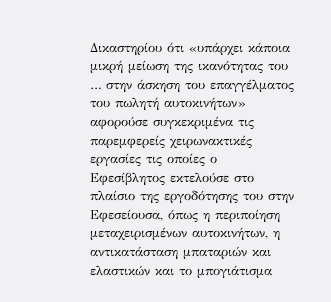Δικαστηρίου ότι «υπάρχει κάποια μικρή μείωση της ικανότητας του … στην άσκηση του επαγγέλματος του πωλητή αυτοκινήτων» αφορούσε συγκεκριμένα τις παρεμφερείς χειρωνακτικές εργασίες τις οποίες ο Εφεσίβλητος εκτελούσε στο πλαίσιο της εργοδότησης του στην Εφεσείουσα, όπως η περιποίηση μεταχειρισμένων αυτοκινήτων, η αντικατάσταση μπαταριών και ελαστικών και το μπογιάτισμα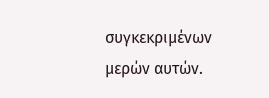συγκεκριμένων μερών αυτών.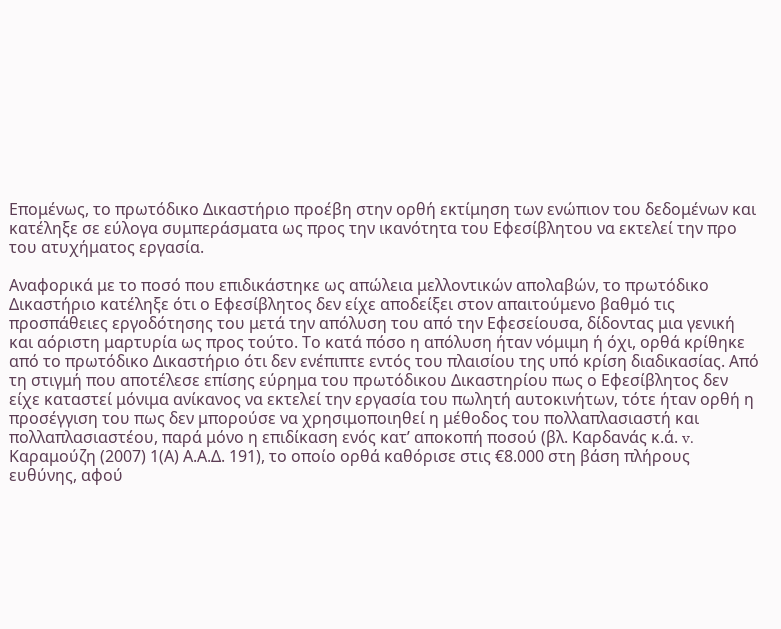Επομένως, το πρωτόδικο Δικαστήριο προέβη στην ορθή εκτίμηση των ενώπιον του δεδομένων και κατέληξε σε εύλογα συμπεράσματα ως προς την ικανότητα του Εφεσίβλητου να εκτελεί την προ του ατυχήματος εργασία.

Αναφορικά με το ποσό που επιδικάστηκε ως απώλεια μελλοντικών απολαβών, το πρωτόδικο Δικαστήριο κατέληξε ότι ο Εφεσίβλητος δεν είχε αποδείξει στον απαιτούμενο βαθμό τις προσπάθειες εργοδότησης του μετά την απόλυση του από την Εφεσείουσα, δίδοντας μια γενική και αόριστη μαρτυρία ως προς τούτο. Το κατά πόσο η απόλυση ήταν νόμιμη ή όχι, ορθά κρίθηκε από το πρωτόδικο Δικαστήριο ότι δεν ενέπιπτε εντός του πλαισίου της υπό κρίση διαδικασίας. Από τη στιγμή που αποτέλεσε επίσης εύρημα του πρωτόδικου Δικαστηρίου πως ο Εφεσίβλητος δεν είχε καταστεί μόνιμα ανίκανος να εκτελεί την εργασία του πωλητή αυτοκινήτων, τότε ήταν ορθή η προσέγγιση του πως δεν μπορούσε να χρησιμοποιηθεί η μέθοδος του πολλαπλασιαστή και πολλαπλασιαστέου, παρά μόνο η επιδίκαση ενός κατ’ αποκοπή ποσού (βλ. Καρδανάς κ.ά. v. Καραμούζη (2007) 1(Α) Α.Α.Δ. 191), το οποίο ορθά καθόρισε στις €8.000 στη βάση πλήρους ευθύνης, αφού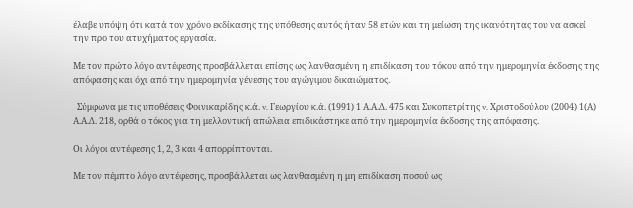έλαβε υπόψη ότι κατά τον χρόνο εκδίκασης της υπόθεσης αυτός ήταν 58 ετών και τη μείωση της ικανότητας του να ασκεί την προ του ατυχήματος εργασία.

Με τον πρώτο λόγο αντέφεσης προσβάλλεται επίσης ως λανθασμένη η επιδίκαση του τόκου από την ημερομηνία έκδοσης της απόφασης και όχι από την ημερομηνία γένεσης του αγώγιμου δικαιώματος.

  Σύμφωνα με τις υποθέσεις Φοινικαρίδης κ.ά. v. Γεωργίου κ.ά. (1991) 1 Α.Α.Δ. 475 και Συκοπετρίτης v. Χριστοδούλου (2004) 1(Α) Α.Α.Δ. 218, ορθά ο τόκος για τη μελλοντική απώλεια επιδικάστηκε από την ημερομηνία έκδοσης της απόφασης.

Οι λόγοι αντέφεσης 1, 2, 3 και 4 απορρίπτονται.

Με τον πέμπτο λόγο αντέφεσης, προσβάλλεται ως λανθασμένη η μη επιδίκαση ποσού ως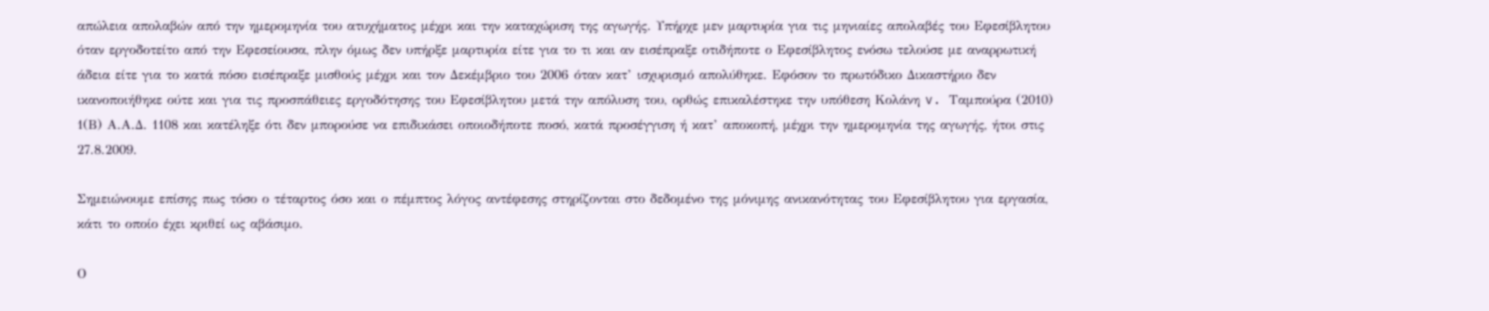απώλεια απολαβών από την ημερομηνία του ατυχήματος μέχρι και την καταχώριση της αγωγής. Υπήρχε μεν μαρτυρία για τις μηνιαίες απολαβές του Εφεσίβλητου όταν εργοδοτείτο από την Εφεσείουσα, πλην όμως δεν υπήρξε μαρτυρία είτε για το τι και αν εισέπραξε οτιδήποτε ο Εφεσίβλητος ενόσω τελούσε με αναρρωτική άδεια είτε για το κατά πόσο εισέπραξε μισθούς μέχρι και τον Δεκέμβριο του 2006 όταν κατ’ ισχυρισμό απολύθηκε. Εφόσον το πρωτόδικο Δικαστήριο δεν ικανοποιήθηκε ούτε και για τις προσπάθειες εργοδότησης του Εφεσίβλητου μετά την απόλυση του, ορθώς επικαλέστηκε την υπόθεση Κολάνη v. Ταμπούρα (2010) 1(Β) Α.Α.Δ. 1108 και κατέληξε ότι δεν μπορούσε να επιδικάσει οποιοδήποτε ποσό, κατά προσέγγιση ή κατ’ αποκοπή, μέχρι την ημερομηνία της αγωγής, ήτοι στις 27.8.2009.

Σημειώνουμε επίσης πως τόσο ο τέταρτος όσο και ο πέμπτος λόγος αντέφεσης στηρίζονται στο δεδομένο της μόνιμης ανικανότητας του Εφεσίβλητου για εργασία, κάτι το οποίο έχει κριθεί ως αβάσιμο.

Ο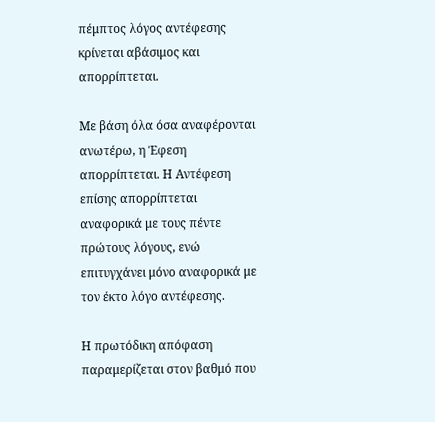πέμπτος λόγος αντέφεσης κρίνεται αβάσιμος και απορρίπτεται.

Με βάση όλα όσα αναφέρονται ανωτέρω, η Έφεση απορρίπτεται. Η Αντέφεση επίσης απορρίπτεται αναφορικά με τους πέντε πρώτους λόγους, ενώ επιτυγχάνει μόνο αναφορικά με τον έκτο λόγο αντέφεσης.

Η πρωτόδικη απόφαση παραμερίζεται στον βαθμό που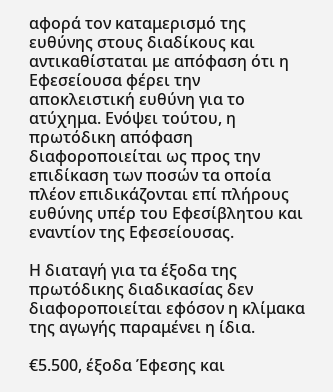αφορά τον καταμερισμό της ευθύνης στους διαδίκους και αντικαθίσταται με απόφαση ότι η Εφεσείουσα φέρει την αποκλειστική ευθύνη για το ατύχημα. Ενόψει τούτου, η πρωτόδικη απόφαση διαφοροποιείται ως προς την επιδίκαση των ποσών τα οποία πλέον επιδικάζονται επί πλήρους ευθύνης υπέρ του Εφεσίβλητου και εναντίον της Εφεσείουσας.

Η διαταγή για τα έξοδα της πρωτόδικης διαδικασίας δεν διαφοροποιείται εφόσον η κλίμακα της αγωγής παραμένει η ίδια.

€5.500, έξοδα Έφεσης και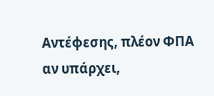Αντέφεσης, πλέον ΦΠΑ αν υπάρχει,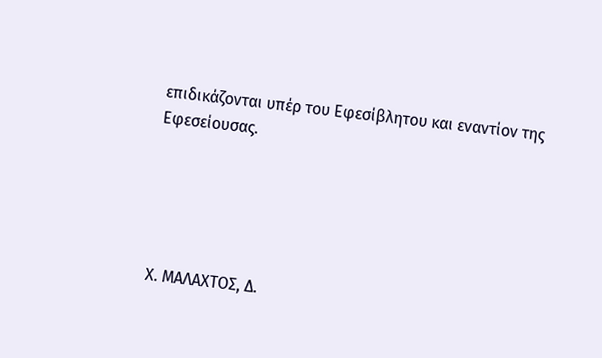επιδικάζονται υπέρ του Εφεσίβλητου και εναντίον της Εφεσείουσας.





Χ. ΜΑΛΑΧΤΟΣ, Δ.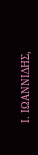Ι. ΙΩΑΝΝΙΔΗΣ,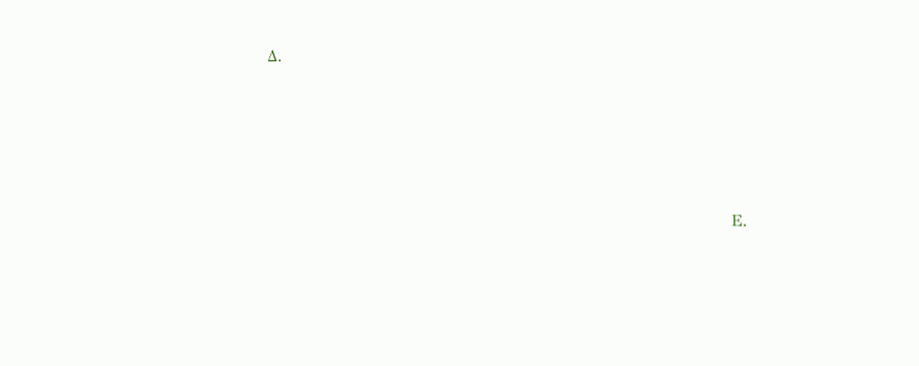Δ.





                                                                             Ε.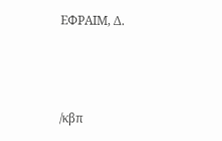ΕΦΡΑΙΜ, Δ.



/κβπ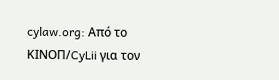cylaw.org: Από το ΚΙΝOΠ/CyLii για τον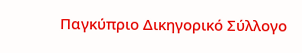Παγκύπριο Δικηγορικό Σύλλογο